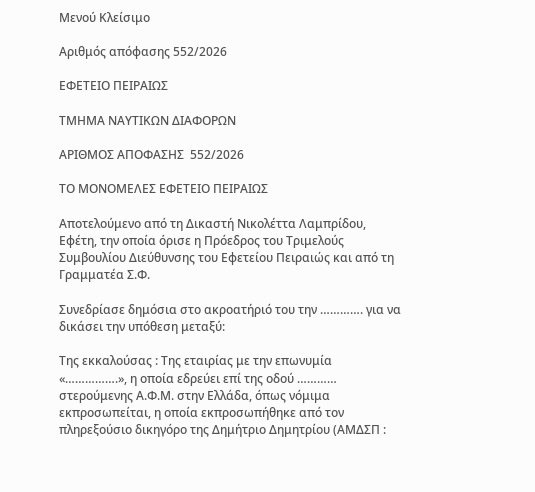Μενού Κλείσιμο

Αριθμός απόφασης 552/2026

ΕΦΕΤΕΙΟ ΠΕΙΡΑΙΩΣ

ΤΜΗΜΑ ΝΑΥΤΙΚΩΝ ΔΙΑΦΟΡΩΝ

ΑΡΙΘΜΟΣ ΑΠΟΦΑΣΗΣ  552/2026

ΤΟ ΜΟΝΟΜΕΛΕΣ ΕΦΕΤΕΙΟ ΠΕΙΡΑΙΩΣ

Αποτελούμενο από τη Δικαστή Νικολέττα Λαμπρίδου, Εφέτη, την οποία όρισε η Πρόεδρος του Τριμελούς Συμβουλίου Διεύθυνσης του Εφετείου Πειραιώς και από τη Γραμματέα Σ.Φ.

Συνεδρίασε δημόσια στο ακροατήριό του την …………. για να δικάσει την υπόθεση μεταξύ:

Της εκκαλούσας : Της εταιρίας με την επωνυμία «…………….», η οποία εδρεύει επί της οδού ………… στερούμενης Α.Φ.Μ. στην Ελλάδα, όπως νόμιμα εκπροσωπείται, η οποία εκπροσωπήθηκε από τον πληρεξούσιο δικηγόρο της Δημήτριο Δημητρίου (ΑΜΔΣΠ :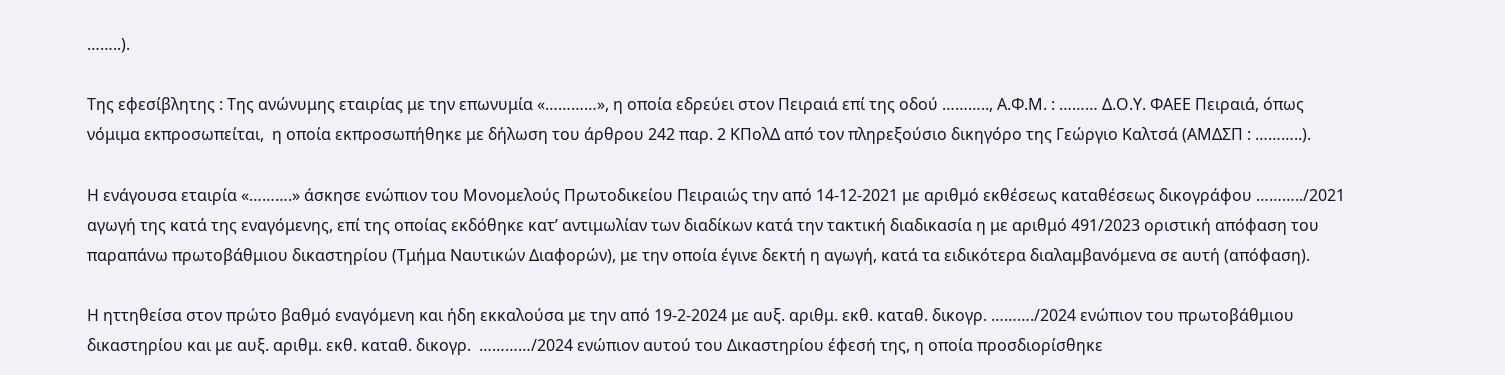……..).

Της εφεσίβλητης : Της ανώνυμης εταιρίας με την επωνυμία «…………», η οποία εδρεύει στον Πειραιά επί της οδού ……….., Α.Φ.Μ. : ……… Δ.Ο.Υ. ΦΑΕΕ Πειραιά, όπως νόμιμα εκπροσωπείται,  η οποία εκπροσωπήθηκε με δήλωση του άρθρου 242 παρ. 2 ΚΠολΔ από τον πληρεξούσιο δικηγόρο της Γεώργιο Καλτσά (ΑΜΔΣΠ : ………..).

Η ενάγουσα εταιρία «……….» άσκησε ενώπιον του Μονομελούς Πρωτοδικείου Πειραιώς την από 14-12-2021 με αριθμό εκθέσεως καταθέσεως δικογράφου ………../2021 αγωγή της κατά της εναγόμενης, επί της οποίας εκδόθηκε κατ’ αντιμωλίαν των διαδίκων κατά την τακτική διαδικασία η με αριθμό 491/2023 οριστική απόφαση του παραπάνω πρωτοβάθμιου δικαστηρίου (Τμήμα Ναυτικών Διαφορών), με την οποία έγινε δεκτή η αγωγή, κατά τα ειδικότερα διαλαμβανόμενα σε αυτή (απόφαση).

Η ηττηθείσα στον πρώτο βαθμό εναγόμενη και ήδη εκκαλούσα με την από 19-2-2024 με αυξ. αριθμ. εκθ. καταθ. δικογρ. ………./2024 ενώπιον του πρωτοβάθμιου δικαστηρίου και με αυξ. αριθμ. εκθ. καταθ. δικογρ.  …………/2024 ενώπιον αυτού του Δικαστηρίου έφεσή της, η οποία προσδιορίσθηκε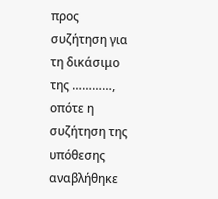προς συζήτηση για τη δικάσιμο της …………, οπότε η συζήτηση της υπόθεσης αναβλήθηκε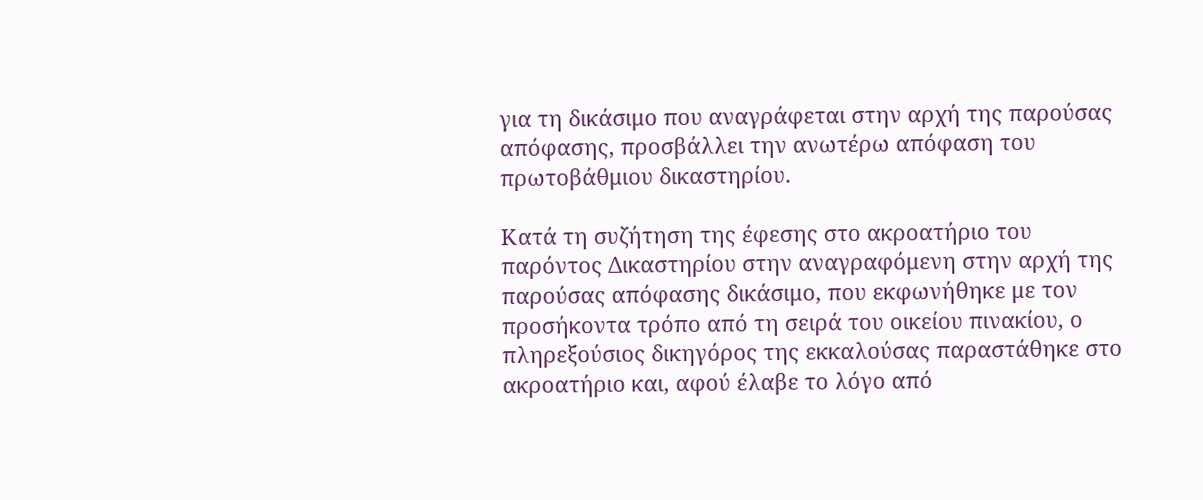για τη δικάσιμο που αναγράφεται στην αρχή της παρούσας απόφασης, προσβάλλει την ανωτέρω απόφαση του πρωτοβάθμιου δικαστηρίου.

Κατά τη συζήτηση της έφεσης στο ακροατήριο του παρόντος Δικαστηρίου στην αναγραφόμενη στην αρχή της παρούσας απόφασης δικάσιμο, που εκφωνήθηκε με τον προσήκοντα τρόπο από τη σειρά του οικείου πινακίου, ο πληρεξούσιος δικηγόρος της εκκαλούσας παραστάθηκε στο ακροατήριο και, αφού έλαβε το λόγο από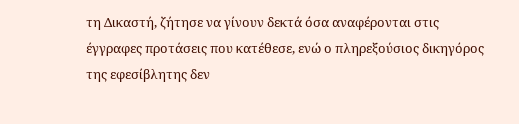τη Δικαστή, ζήτησε να γίνουν δεκτά όσα αναφέρονται στις έγγραφες προτάσεις που κατέθεσε, ενώ ο πληρεξούσιος δικηγόρος της εφεσίβλητης δεν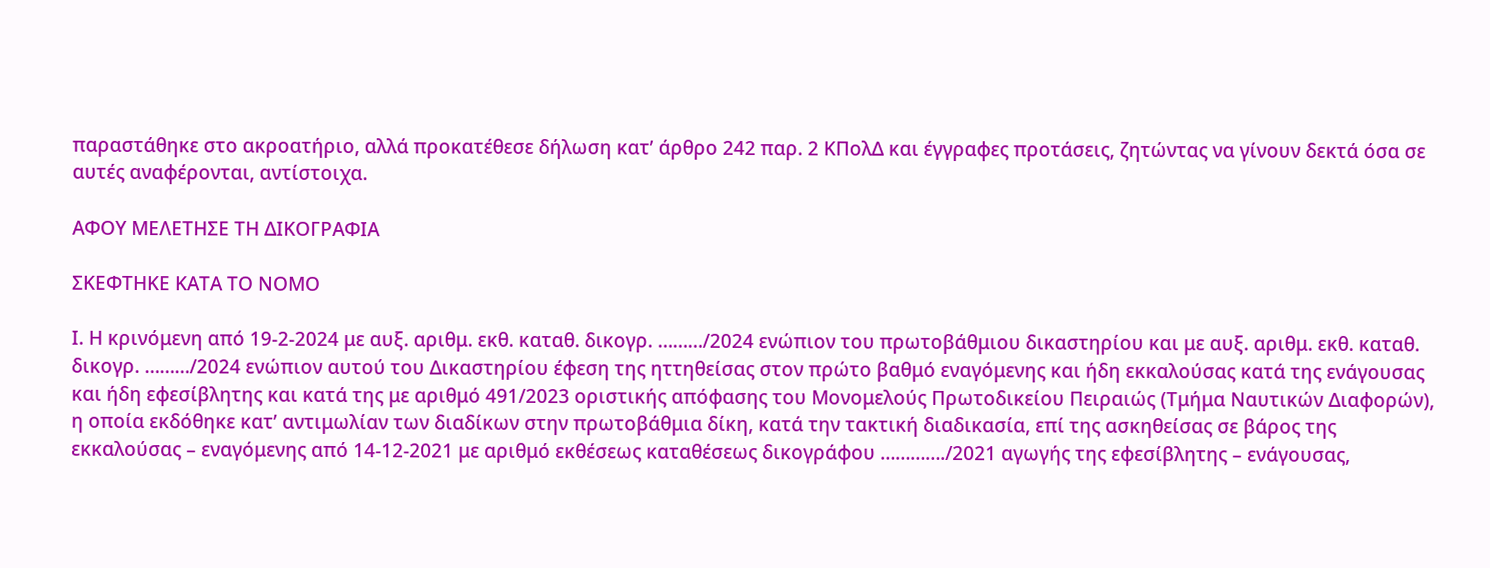παραστάθηκε στο ακροατήριο, αλλά προκατέθεσε δήλωση κατ’ άρθρο 242 παρ. 2 ΚΠολΔ και έγγραφες προτάσεις, ζητώντας να γίνουν δεκτά όσα σε αυτές αναφέρονται, αντίστοιχα.

ΑΦΟΥ ΜΕΛΕΤΗΣΕ ΤΗ ΔΙΚΟΓΡΑΦΙΑ

ΣΚΕΦΤΗΚΕ ΚΑΤΑ ΤΟ ΝΟΜΟ

Ι. Η κρινόμενη από 19-2-2024 με αυξ. αριθμ. εκθ. καταθ. δικογρ. ………/2024 ενώπιον του πρωτοβάθμιου δικαστηρίου και με αυξ. αριθμ. εκθ. καταθ. δικογρ. ………/2024 ενώπιον αυτού του Δικαστηρίου έφεση της ηττηθείσας στον πρώτο βαθμό εναγόμενης και ήδη εκκαλούσας κατά της ενάγουσας και ήδη εφεσίβλητης και κατά της με αριθμό 491/2023 οριστικής απόφασης του Μονομελούς Πρωτοδικείου Πειραιώς (Τμήμα Ναυτικών Διαφορών), η οποία εκδόθηκε κατ’ αντιμωλίαν των διαδίκων στην πρωτοβάθμια δίκη, κατά την τακτική διαδικασία, επί της ασκηθείσας σε βάρος της εκκαλούσας – εναγόμενης από 14-12-2021 με αριθμό εκθέσεως καταθέσεως δικογράφου …………./2021 αγωγής της εφεσίβλητης – ενάγουσας,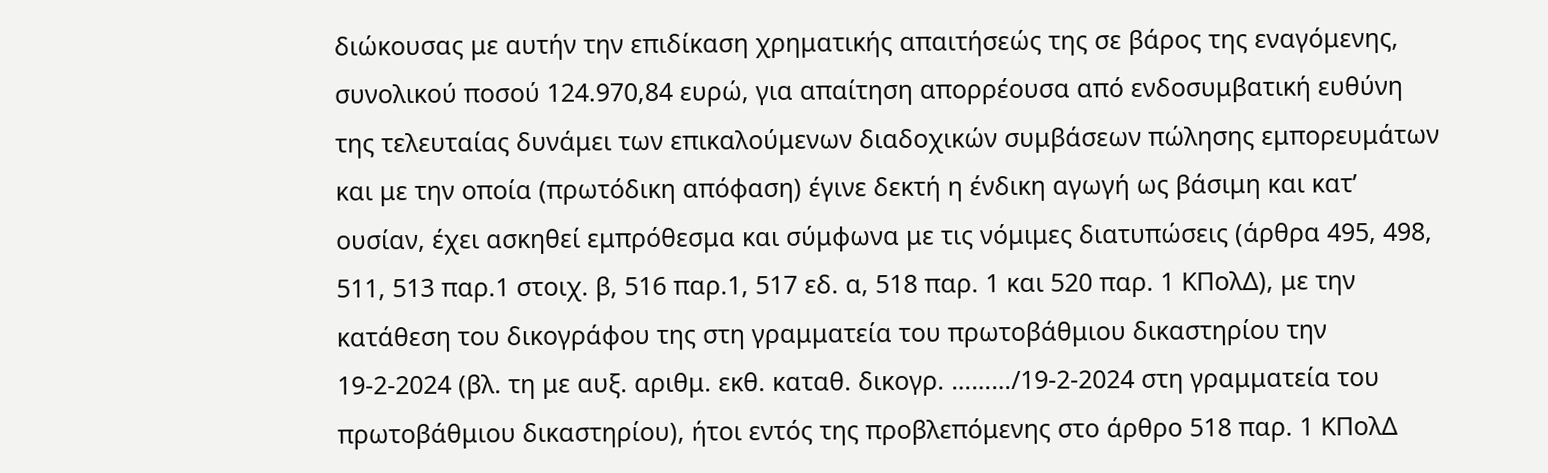διώκουσας με αυτήν την επιδίκαση χρηματικής απαιτήσεώς της σε βάρος της εναγόμενης, συνολικού ποσού 124.970,84 ευρώ, για απαίτηση απορρέουσα από ενδοσυμβατική ευθύνη της τελευταίας δυνάμει των επικαλούμενων διαδοχικών συμβάσεων πώλησης εμπορευμάτων και με την οποία (πρωτόδικη απόφαση) έγινε δεκτή η ένδικη αγωγή ως βάσιμη και κατ’ ουσίαν, έχει ασκηθεί εμπρόθεσμα και σύμφωνα με τις νόμιμες διατυπώσεις (άρθρα 495, 498, 511, 513 παρ.1 στοιχ. β, 516 παρ.1, 517 εδ. α, 518 παρ. 1 και 520 παρ. 1 ΚΠολΔ), με την κατάθεση του δικογράφου της στη γραμματεία του πρωτοβάθμιου δικαστηρίου την 19-2-2024 (βλ. τη με αυξ. αριθμ. εκθ. καταθ. δικογρ. ………/19-2-2024 στη γραμματεία του πρωτοβάθμιου δικαστηρίου), ήτοι εντός της προβλεπόμενης στο άρθρο 518 παρ. 1 ΚΠολΔ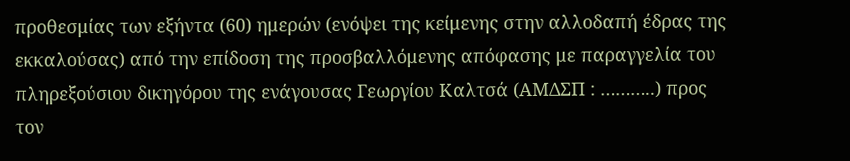προθεσμίας των εξήντα (60) ημερών (ενόψει της κείμενης στην αλλοδαπή έδρας της εκκαλούσας) από την επίδοση της προσβαλλόμενης απόφασης με παραγγελία του πληρεξούσιου δικηγόρου της ενάγουσας Γεωργίου Καλτσά (ΑΜΔΣΠ : ………..) προς τον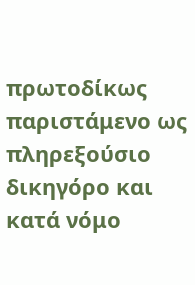πρωτοδίκως παριστάμενο ως πληρεξούσιο δικηγόρο και κατά νόμο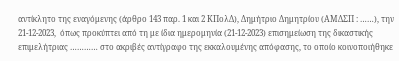αντίκλητο της εναγόμενης (άρθρο 143 παρ. 1 και 2 ΚΠολΔ), Δημήτριο Δημητρίου (ΑΜΔΣΠ : ……), την 21-12-2023,  όπως προκύπτει από τη με ίδια ημερομηνία (21-12-2023) επισημείωση της δικαστικής επιμελήτριας ………… στο ακριβές αντίγραφο της εκκαλουμένης απόφασης, το οποίο κοινοποιήθηκε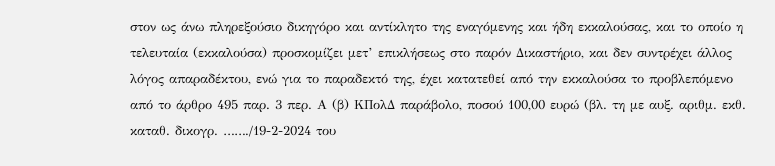στον ως άνω πληρεξούσιο δικηγόρο και αντίκλητο της εναγόμενης και ήδη εκκαλούσας, και το οποίο η τελευταία (εκκαλούσα) προσκομίζει μετ’ επικλήσεως στο παρόν Δικαστήριο, και δεν συντρέχει άλλος λόγος απαραδέκτου, ενώ για το παραδεκτό της, έχει κατατεθεί από την εκκαλούσα το προβλεπόμενο από το άρθρο 495 παρ. 3 περ. Α (β) ΚΠολΔ παράβολο, ποσού 100,00 ευρώ (βλ. τη με αυξ. αριθμ. εκθ. καταθ. δικογρ. ……./19-2-2024 του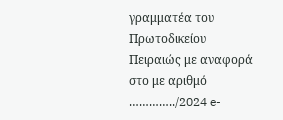γραμματέα του Πρωτοδικείου Πειραιώς με αναφορά στο με αριθμό …………../2024 e-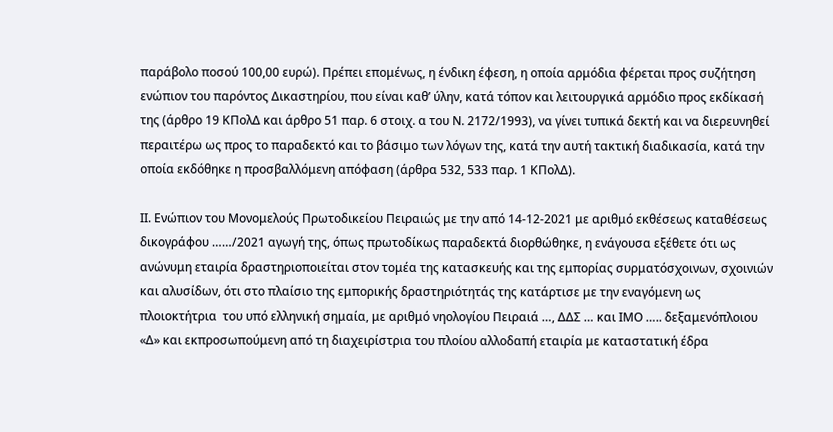παράβολο ποσού 100,00 ευρώ). Πρέπει επομένως, η ένδικη έφεση, η οποία αρμόδια φέρεται προς συζήτηση ενώπιον του παρόντος Δικαστηρίου, που είναι καθ’ ύλην, κατά τόπον και λειτουργικά αρμόδιο προς εκδίκασή της (άρθρο 19 ΚΠολΔ και άρθρο 51 παρ. 6 στοιχ. α του Ν. 2172/1993), να γίνει τυπικά δεκτή και να διερευνηθεί περαιτέρω ως προς το παραδεκτό και το βάσιμο των λόγων της, κατά την αυτή τακτική διαδικασία, κατά την οποία εκδόθηκε η προσβαλλόμενη απόφαση (άρθρα 532, 533 παρ. 1 ΚΠολΔ).

ΙΙ. Ενώπιον του Μονομελούς Πρωτοδικείου Πειραιώς με την από 14-12-2021 με αριθμό εκθέσεως καταθέσεως δικογράφου ……/2021 αγωγή της, όπως πρωτοδίκως παραδεκτά διορθώθηκε, η ενάγουσα εξέθετε ότι ως ανώνυμη εταιρία δραστηριοποιείται στον τομέα της κατασκευής και της εμπορίας συρματόσχοινων, σχοινιών και αλυσίδων, ότι στο πλαίσιο της εμπορικής δραστηριότητάς της κατάρτισε με την εναγόμενη ως πλοιοκτήτρια  του υπό ελληνική σημαία, με αριθμό νηολογίου Πειραιά …, ΔΔΣ … και ΙΜΟ ….. δεξαμενόπλοιου «Δ» και εκπροσωπούμενη από τη διαχειρίστρια του πλοίου αλλοδαπή εταιρία με καταστατική έδρα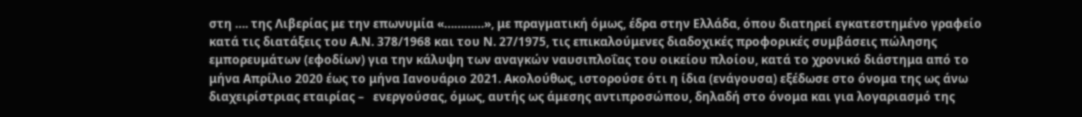στη …. της Λιβερίας με την επωνυμία «…………», με πραγματική όμως, έδρα στην Ελλάδα, όπου διατηρεί εγκατεστημένο γραφείο κατά τις διατάξεις του Α.Ν. 378/1968 και του Ν. 27/1975, τις επικαλούμενες διαδοχικές προφορικές συμβάσεις πώλησης εμπορευμάτων (εφοδίων) για την κάλυψη των αναγκών ναυσιπλοΐας του οικείου πλοίου, κατά το χρονικό διάστημα από το μήνα Απρίλιο 2020 έως το μήνα Ιανουάριο 2021. Ακολούθως, ιστορούσε ότι η ίδια (ενάγουσα) εξέδωσε στο όνομα της ως άνω διαχειρίστριας εταιρίας –   ενεργούσας, όμως, αυτής ως άμεσης αντιπροσώπου, δηλαδή στο όνομα και για λογαριασμό της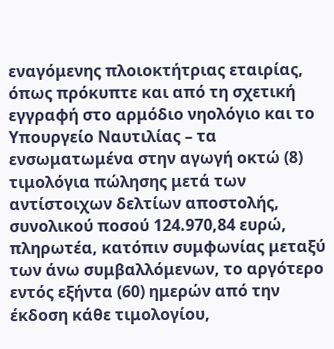εναγόμενης πλοιοκτήτριας εταιρίας, όπως πρόκυπτε και από τη σχετική εγγραφή στο αρμόδιο νηολόγιο και το Υπουργείο Ναυτιλίας – τα ενσωματωμένα στην αγωγή οκτώ (8) τιμολόγια πώλησης μετά των αντίστοιχων δελτίων αποστολής, συνολικού ποσού 124.970,84 ευρώ, πληρωτέα, κατόπιν συμφωνίας μεταξύ των άνω συμβαλλόμενων, το αργότερο εντός εξήντα (60) ημερών από την έκδοση κάθε τιμολογίου,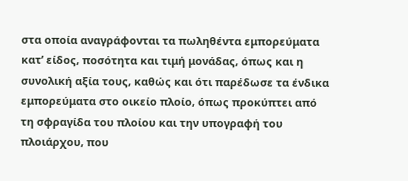στα οποία αναγράφονται τα πωληθέντα εμπορεύματα κατ’ είδος, ποσότητα και τιμή μονάδας, όπως και η συνολική αξία τους, καθώς και ότι παρέδωσε τα ένδικα εμπορεύματα στο οικείο πλοίο, όπως προκύπτει από τη σφραγίδα του πλοίου και την υπογραφή του πλοιάρχου, που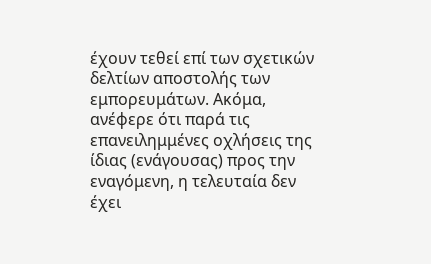έχουν τεθεί επί των σχετικών δελτίων αποστολής των εμπορευμάτων. Ακόμα, ανέφερε ότι παρά τις επανειλημμένες οχλήσεις της ίδιας (ενάγουσας) προς την εναγόμενη, η τελευταία δεν έχει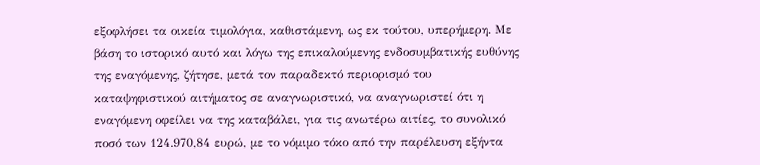εξοφλήσει τα οικεία τιμολόγια, καθιστάμενη, ως εκ τούτου, υπερήμερη. Με βάση το ιστορικό αυτό και λόγω της επικαλούμενης ενδοσυμβατικής ευθύνης της εναγόμενης, ζήτησε, μετά τον παραδεκτό περιορισμό του καταψηφιστικού αιτήματος σε αναγνωριστικό, να αναγνωριστεί ότι η εναγόμενη οφείλει να της καταβάλει, για τις ανωτέρω αιτίες, το συνολικό ποσό των 124.970,84 ευρώ, με το νόμιμο τόκο από την παρέλευση εξήντα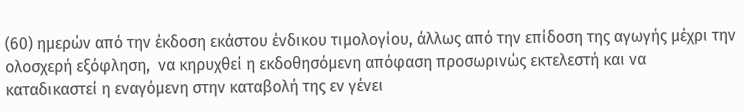(60) ημερών από την έκδοση εκάστου ένδικου τιμολογίου, άλλως από την επίδοση της αγωγής μέχρι την ολοσχερή εξόφληση,  να κηρυχθεί η εκδοθησόμενη απόφαση προσωρινώς εκτελεστή και να καταδικαστεί η εναγόμενη στην καταβολή της εν γένει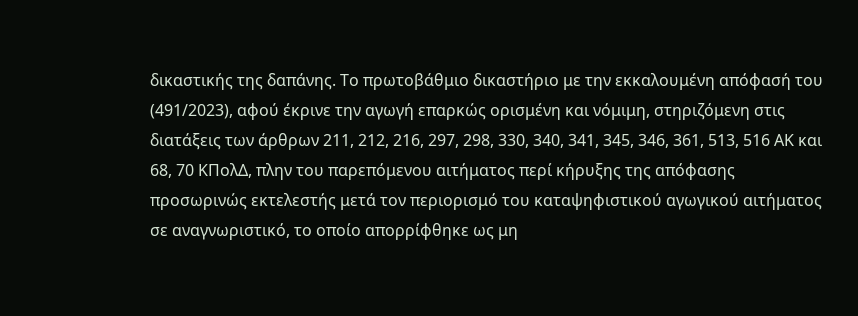δικαστικής της δαπάνης. Το πρωτοβάθμιο δικαστήριο με την εκκαλουμένη απόφασή του (491/2023), αφού έκρινε την αγωγή επαρκώς ορισμένη και νόμιμη, στηριζόμενη στις διατάξεις των άρθρων 211, 212, 216, 297, 298, 330, 340, 341, 345, 346, 361, 513, 516 ΑΚ και 68, 70 ΚΠολΔ, πλην του παρεπόμενου αιτήματος περί κήρυξης της απόφασης προσωρινώς εκτελεστής μετά τον περιορισμό του καταψηφιστικού αγωγικού αιτήματος σε αναγνωριστικό, το οποίο απορρίφθηκε ως μη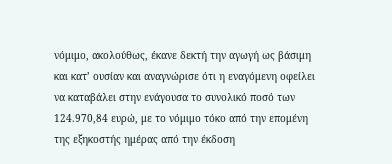νόμιμο, ακολούθως, έκανε δεκτή την αγωγή ως βάσιμη και κατ’ ουσίαν και αναγνώρισε ότι η εναγόμενη οφείλει να καταβάλει στην ενάγουσα το συνολικό ποσό των 124.970,84 ευρώ, με το νόμιμο τόκο από την επομένη της εξηκοστής ημέρας από την έκδοση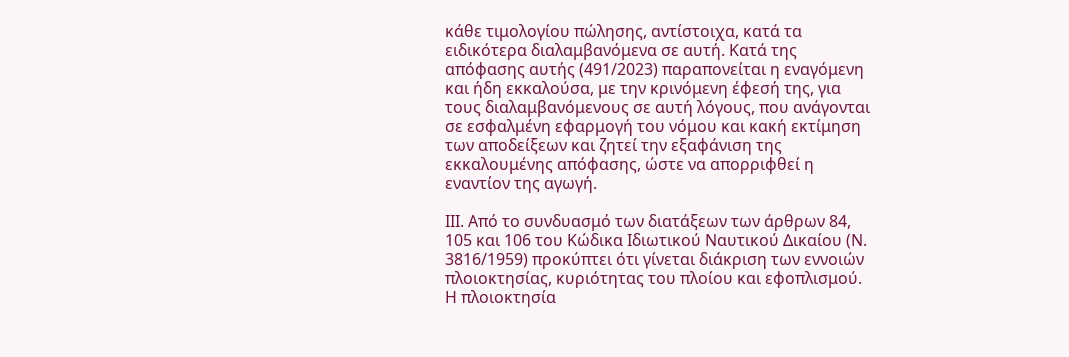κάθε τιμολογίου πώλησης, αντίστοιχα, κατά τα ειδικότερα διαλαμβανόμενα σε αυτή. Κατά της απόφασης αυτής (491/2023) παραπονείται η εναγόμενη και ήδη εκκαλούσα, με την κρινόμενη έφεσή της, για τους διαλαμβανόμενους σε αυτή λόγους, που ανάγονται σε εσφαλμένη εφαρμογή του νόμου και κακή εκτίμηση των αποδείξεων και ζητεί την εξαφάνιση της εκκαλουμένης απόφασης, ώστε να απορριφθεί η εναντίον της αγωγή.

ΙΙΙ. Από το συνδυασμό των διατάξεων των άρθρων 84, 105 και 106 του Κώδικα Ιδιωτικού Ναυτικού Δικαίου (Ν. 3816/1959) προκύπτει ότι γίνεται διάκριση των εννοιών πλοιοκτησίας, κυριότητας του πλοίου και εφοπλισμού. Η πλοιοκτησία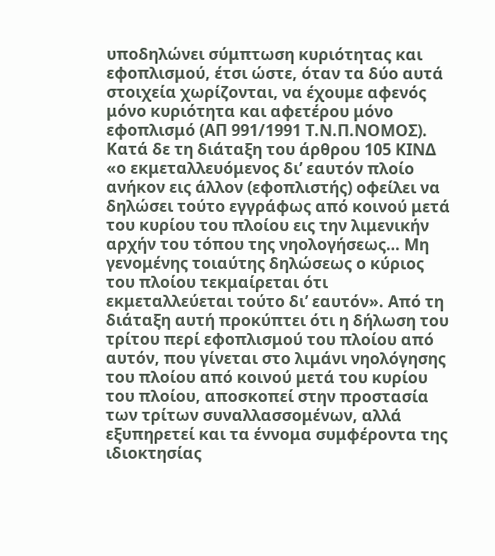υποδηλώνει σύμπτωση κυριότητας και εφοπλισμού, έτσι ώστε, όταν τα δύο αυτά στοιχεία χωρίζονται, να έχουμε αφενός μόνο κυριότητα και αφετέρου μόνο εφοπλισμό (ΑΠ 991/1991 Τ.Ν.Π.ΝΟΜΟΣ). Κατά δε τη διάταξη του άρθρου 105 ΚΙΝΔ «ο εκμεταλλευόμενος δι’ εαυτόν πλοίο ανήκον εις άλλον (εφοπλιστής) οφείλει να δηλώσει τούτο εγγράφως από κοινού μετά του κυρίου του πλοίου εις την λιμενικήν αρχήν του τόπου της νηολογήσεως… Μη γενομένης τοιαύτης δηλώσεως ο κύριος του πλοίου τεκμαίρεται ότι εκμεταλλεύεται τούτο δι’ εαυτόν». Aπό τη διάταξη αυτή προκύπτει ότι η δήλωση του τρίτου περί εφοπλισμού του πλοίου από αυτόν, που γίνεται στο λιμάνι νηολόγησης του πλοίου από κοινού μετά του κυρίου του πλοίου, αποσκοπεί στην προστασία των τρίτων συναλλασσομένων, αλλά εξυπηρετεί και τα έννομα συμφέροντα της ιδιοκτησίας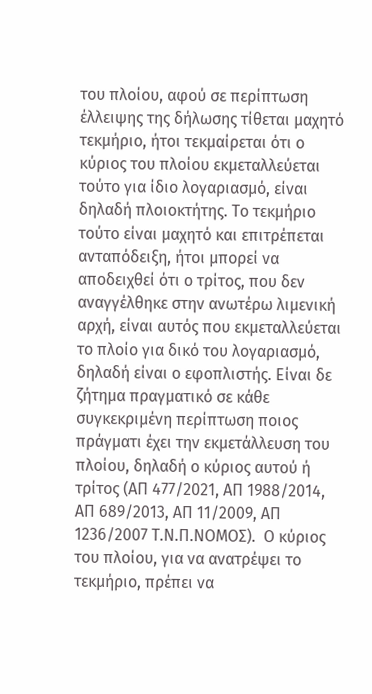του πλοίου, αφού σε περίπτωση έλλειψης της δήλωσης τίθεται μαχητό τεκμήριο, ήτοι τεκμαίρεται ότι ο κύριος του πλοίου εκμεταλλεύεται τούτο για ίδιο λογαριασμό, είναι δηλαδή πλοιοκτήτης. Το τεκμήριο τούτο είναι μαχητό και επιτρέπεται ανταπόδειξη, ήτοι μπορεί να αποδειχθεί ότι ο τρίτος, που δεν αναγγέλθηκε στην ανωτέρω λιμενική αρχή, είναι αυτός που εκμεταλλεύεται το πλοίο για δικό του λογαριασμό, δηλαδή είναι ο εφοπλιστής. Είναι δε ζήτημα πραγματικό σε κάθε συγκεκριμένη περίπτωση ποιος πράγματι έχει την εκμετάλλευση του πλοίου, δηλαδή ο κύριος αυτού ή τρίτος (ΑΠ 477/2021, ΑΠ 1988/2014, ΑΠ 689/2013, ΑΠ 11/2009, ΑΠ 1236/2007 Τ.Ν.Π.ΝΟΜΟΣ).  Ο κύριος του πλοίου, για να ανατρέψει το τεκμήριο, πρέπει να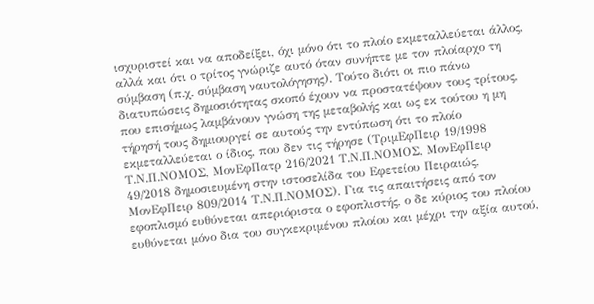ισχυριστεί και να αποδείξει, όχι μόνο ότι το πλοίο εκμεταλλεύεται άλλος, αλλά και ότι ο τρίτος γνώριζε αυτό όταν συνήπτε με τον πλοίαρχο τη σύμβαση (π.χ. σύμβαση ναυτολόγησης). Τούτο διότι οι πιο πάνω διατυπώσεις δημοσιότητας σκοπό έχουν να προστατέψουν τους τρίτους, που επισήμως λαμβάνουν γνώση της μεταβολής και ως εκ τούτου η μη τήρησή τους δημιουργεί σε αυτούς την εντύπωση ότι το πλοίο εκμεταλλεύεται ο ίδιος, που δεν τις τήρησε (ΤριμΕφΠειρ 19/1998 Τ.Ν.Π.ΝΟΜΟΣ, ΜονΕφΠατρ 216/2021 Τ.Ν.Π.ΝΟΜΟΣ, ΜονΕφΠειρ 49/2018 δημοσιευμένη στην ιστοσελίδα του Εφετείου Πειραιώς, ΜονΕφΠειρ 809/2014 Τ.Ν.Π.ΝΟΜΟΣ). Για τις απαιτήσεις από τον εφοπλισμό ευθύνεται απεριόριστα ο εφοπλιστής, ο δε κύριος του πλοίου ευθύνεται μόνο δια του συγκεκριμένου πλοίου και μέχρι την αξία αυτού,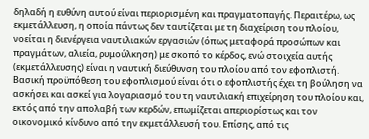δηλαδή η ευθύνη αυτού είναι περιορισμένη και πραγματοπαγής. Περαιτέρω, ως εκμετάλλευση, η οποία πάντως δεν ταυτίζεται με τη διαχείριση του πλοίου, νοείται η διενέργεια ναυτιλιακών εργασιών (όπως μεταφορά προσώπων και πραγμάτων, αλιεία, ρυμούλκηση) με σκοπό το κέρδος, ενώ στοιχεία αυτής (εκμετάλλευσης) είναι η ναυτική διεύθυνση του πλοίου από τον εφοπλιστή. Βασική προϋπόθεση του εφοπλισμού είναι ότι ο εφοπλιστής έχει τη βούληση να ασκήσει και ασκεί για λογαριασμό του τη ναυτιλιακή επιχείρηση του πλοίου και, εκτός από την απολαβή των κερδών, επωμίζεται απεριορίστως και τον οικονομικό κίνδυνο από την εκμετάλλευσή του. Επίσης, από τις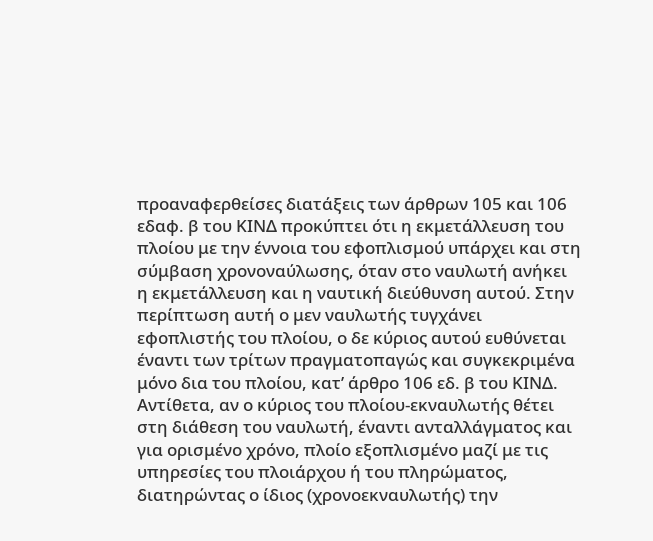προαναφερθείσες διατάξεις των άρθρων 105 και 106 εδαφ. β του ΚΙΝΔ προκύπτει ότι η εκμετάλλευση του πλοίου με την έννοια του εφοπλισμού υπάρχει και στη σύμβαση χρονοναύλωσης, όταν στο ναυλωτή ανήκει η εκμετάλλευση και η ναυτική διεύθυνση αυτού. Στην περίπτωση αυτή ο μεν ναυλωτής τυγχάνει εφοπλιστής του πλοίου, ο δε κύριος αυτού ευθύνεται έναντι των τρίτων πραγματοπαγώς και συγκεκριμένα μόνο δια του πλοίου, κατ’ άρθρο 106 εδ. β του ΚΙΝΔ. Αντίθετα, αν ο κύριος του πλοίου-εκναυλωτής θέτει στη διάθεση του ναυλωτή, έναντι ανταλλάγματος και για ορισμένο χρόνο, πλοίο εξοπλισμένο μαζί με τις υπηρεσίες του πλοιάρχου ή του πληρώματος, διατηρώντας ο ίδιος (χρονοεκναυλωτής) την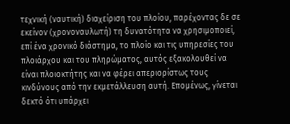τεχνική (ναυτική) διαχείριση του πλοίου, παρέχοντας δε σε εκείνον (χρονοναυλωτή) τη δυνατότητα να χρησιμοποιεί, επί ένα χρονικό διάστημα, το πλοίο και τις υπηρεσίες του πλοιάρχου και του πληρώματος, αυτός εξακολουθεί να είναι πλοιοκτήτης και να φέρει απεριορίστως τους κινδύνους από την εκμετάλλευση αυτή. Επομένως, γίνεται δεκτό ότι υπάρχει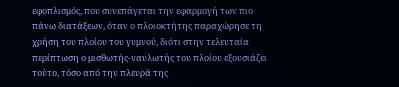εφοπλισμός, που συνεπάγεται την εφαρμογή των πιο πάνω διατάξεων, όταν ο πλοιοκτήτης παραχώρησε τη χρήση του πλοίου του γυμνού, διότι στην τελευταία περίπτωση ο μισθωτής-ναυλωτής του πλοίου εξουσιάζει τούτο, τόσο από την πλευρά της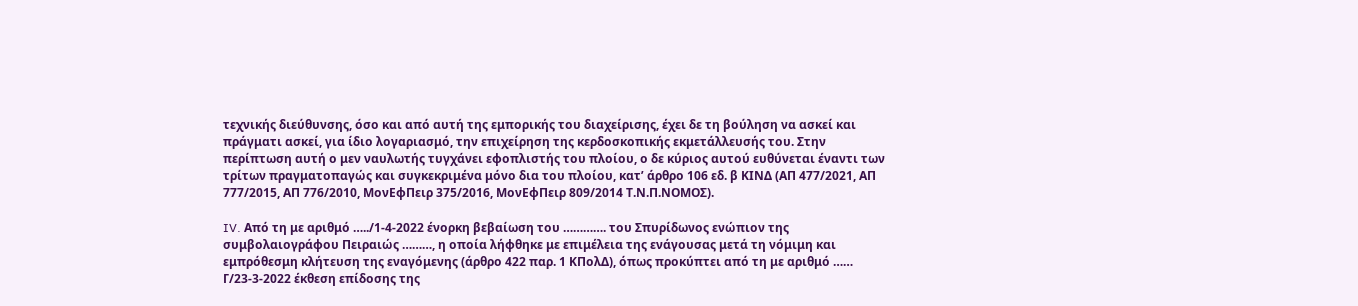τεχνικής διεύθυνσης, όσο και από αυτή της εμπορικής του διαχείρισης, έχει δε τη βούληση να ασκεί και πράγματι ασκεί, για ίδιο λογαριασμό, την επιχείρηση της κερδοσκοπικής εκμετάλλευσής του. Στην περίπτωση αυτή ο μεν ναυλωτής τυγχάνει εφοπλιστής του πλοίου, ο δε κύριος αυτού ευθύνεται έναντι των τρίτων πραγματοπαγώς και συγκεκριμένα μόνο δια του πλοίου, κατ’ άρθρο 106 εδ. β ΚΙΝΔ (ΑΠ 477/2021, ΑΠ 777/2015, ΑΠ 776/2010, ΜονΕφΠειρ 375/2016, ΜονΕφΠειρ 809/2014 Τ.Ν.Π.ΝΟΜΟΣ).

IV. Από τη με αριθμό …../1-4-2022 ένορκη βεβαίωση του …………. του Σπυρίδωνος ενώπιον της συμβολαιογράφου Πειραιώς ………, η οποία λήφθηκε με επιμέλεια της ενάγουσας μετά τη νόμιμη και εμπρόθεσμη κλήτευση της εναγόμενης (άρθρο 422 παρ. 1 ΚΠολΔ), όπως προκύπτει από τη με αριθμό …… Γ/23-3-2022 έκθεση επίδοσης της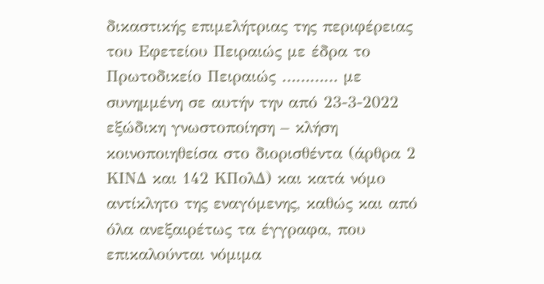δικαστικής επιμελήτριας της περιφέρειας του Εφετείου Πειραιώς με έδρα το Πρωτοδικείο Πειραιώς ………… με συνημμένη σε αυτήν την από 23-3-2022 εξώδικη γνωστοποίηση – κλήση κοινοποιηθείσα στο διορισθέντα (άρθρα 2 ΚΙΝΔ και 142 ΚΠολΔ) και κατά νόμο αντίκλητο της εναγόμενης, καθώς και από όλα ανεξαιρέτως τα έγγραφα, που επικαλούνται νόμιμα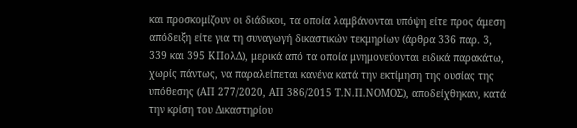και προσκομίζουν οι διάδικοι, τα οποία λαμβάνονται υπόψη είτε προς άμεση απόδειξη είτε για τη συναγωγή δικαστικών τεκμηρίων (άρθρα 336 παρ. 3, 339 και 395 ΚΠολΔ), μερικά από τα οποία μνημονεύονται ειδικά παρακάτω, χωρίς πάντως, να παραλείπεται κανένα κατά την εκτίμηση της ουσίας της υπόθεσης (ΑΠ 277/2020, ΑΠ 386/2015 Τ.Ν.Π.ΝΟΜΟΣ), αποδείχθηκαν, κατά την κρίση του Δικαστηρίου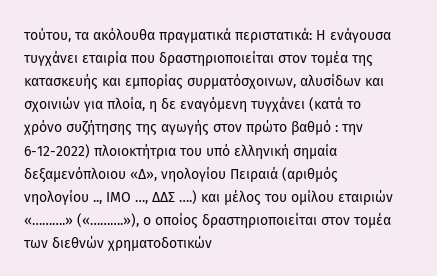τούτου, τα ακόλουθα πραγματικά περιστατικά: Η ενάγουσα τυγχάνει εταιρία που δραστηριοποιείται στον τομέα της κατασκευής και εμπορίας συρματόσχοινων, αλυσίδων και σχοινιών για πλοία, η δε εναγόμενη τυγχάνει (κατά το χρόνο συζήτησης της αγωγής στον πρώτο βαθμό : την 6-12-2022) πλοιοκτήτρια του υπό ελληνική σημαία δεξαμενόπλοιου «Δ», νηολογίου Πειραιά (αριθμός νηολογίου .., ΙΜΟ …, ΔΔΣ ….) και μέλος του ομίλου εταιριών «……….» («……….»), ο οποίος δραστηριοποιείται στον τομέα των διεθνών χρηματοδοτικών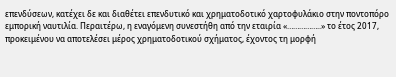επενδύσεων, κατέχει δε και διαθέτει επενδυτικό και χρηματοδοτικό χαρτοφυλάκιο στην ποντοπόρο εμπορική ναυτιλία. Περαιτέρω, η εναγόμενη συνεστήθη από την εταιρία «……………..» το έτος 2017, προκειμένου να αποτελέσει μέρος χρηματοδοτικού σχήματος, έχοντος τη μορφή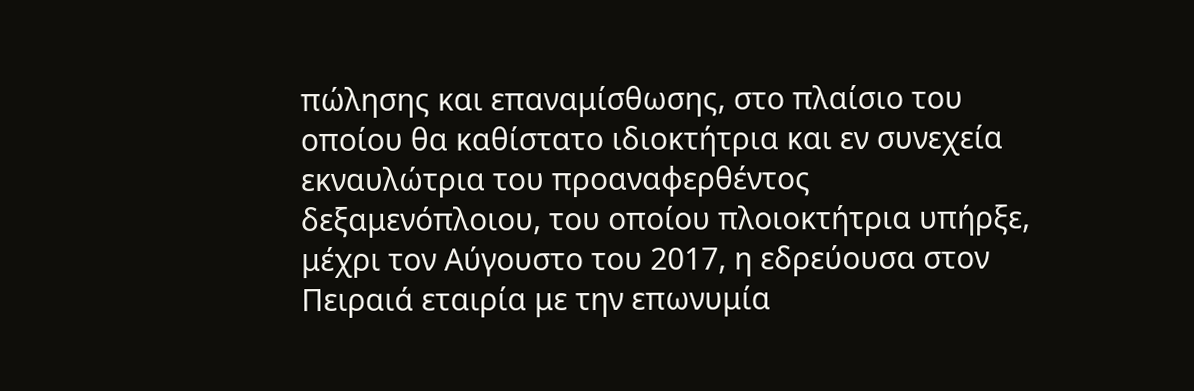πώλησης και επαναμίσθωσης, στο πλαίσιο του οποίου θα καθίστατο ιδιοκτήτρια και εν συνεχεία εκναυλώτρια του προαναφερθέντος δεξαμενόπλοιου, του οποίου πλοιοκτήτρια υπήρξε, μέχρι τον Αύγουστο του 2017, η εδρεύουσα στον Πειραιά εταιρία με την επωνυμία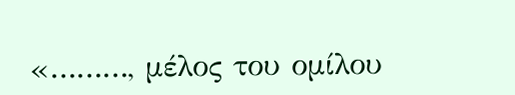«………, μέλος του ομίλου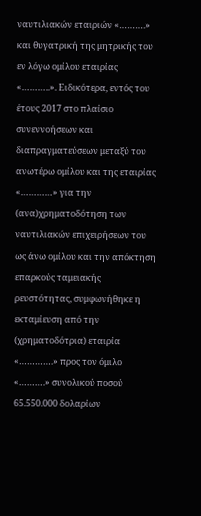ναυτιλιακών εταιριών «……….» και θυγατρική της μητρικής του εν λόγω ομίλου εταιρίας «………..». Ειδικότερα, εντός του έτους 2017 στο πλαίσιο συνεννοήσεων και διαπραγματεύσεων μεταξύ του ανωτέρω ομίλου και της εταιρίας «…………» για την (ανα)χρηματοδότηση των ναυτιλιακών επιχειρήσεων του ως άνω ομίλου και την απόκτηση επαρκούς ταμειακής ρευστότητας, συμφωνήθηκε η εκταμίευση από την (χρηματοδότρια) εταιρία «………….» προς τον όμιλο «……….» συνολικού ποσού 65.550.000 δολαρίων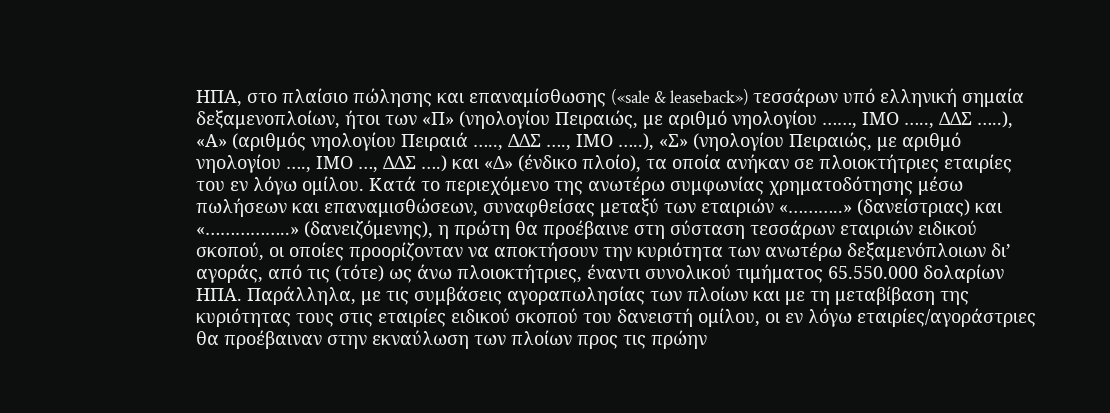ΗΠΑ, στο πλαίσιο πώλησης και επαναμίσθωσης («sale & leaseback») τεσσάρων υπό ελληνική σημαία δεξαμενοπλοίων, ήτοι των «Π» (νηολογίου Πειραιώς, με αριθμό νηολογίου ……, ΙΜΟ ….., ΔΔΣ …..), «Α» (αριθμός νηολογίου Πειραιά ….., ΔΔΣ …., ΙΜΟ …..), «Σ» (νηολογίου Πειραιώς, με αριθμό νηολογίου …., ΙΜΟ …, ΔΔΣ ….) και «Δ» (ένδικο πλοίο), τα οποία ανήκαν σε πλοιοκτήτριες εταιρίες του εν λόγω ομίλου. Κατά το περιεχόμενο της ανωτέρω συμφωνίας χρηματοδότησης μέσω πωλήσεων και επαναμισθώσεων, συναφθείσας μεταξύ των εταιριών «………..» (δανείστριας) και «……………..» (δανειζόμενης), η πρώτη θα προέβαινε στη σύσταση τεσσάρων εταιριών ειδικού σκοπού, οι οποίες προορίζονταν να αποκτήσουν την κυριότητα των ανωτέρω δεξαμενόπλοιων δι’ αγοράς, από τις (τότε) ως άνω πλοιοκτήτριες, έναντι συνολικού τιμήματος 65.550.000 δολαρίων ΗΠΑ. Παράλληλα, με τις συμβάσεις αγοραπωλησίας των πλοίων και με τη μεταβίβαση της κυριότητας τους στις εταιρίες ειδικού σκοπού του δανειστή ομίλου, οι εν λόγω εταιρίες/αγοράστριες θα προέβαιναν στην εκναύλωση των πλοίων προς τις πρώην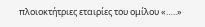πλοιοκτήτριες εταιρίες του ομίλου «…..»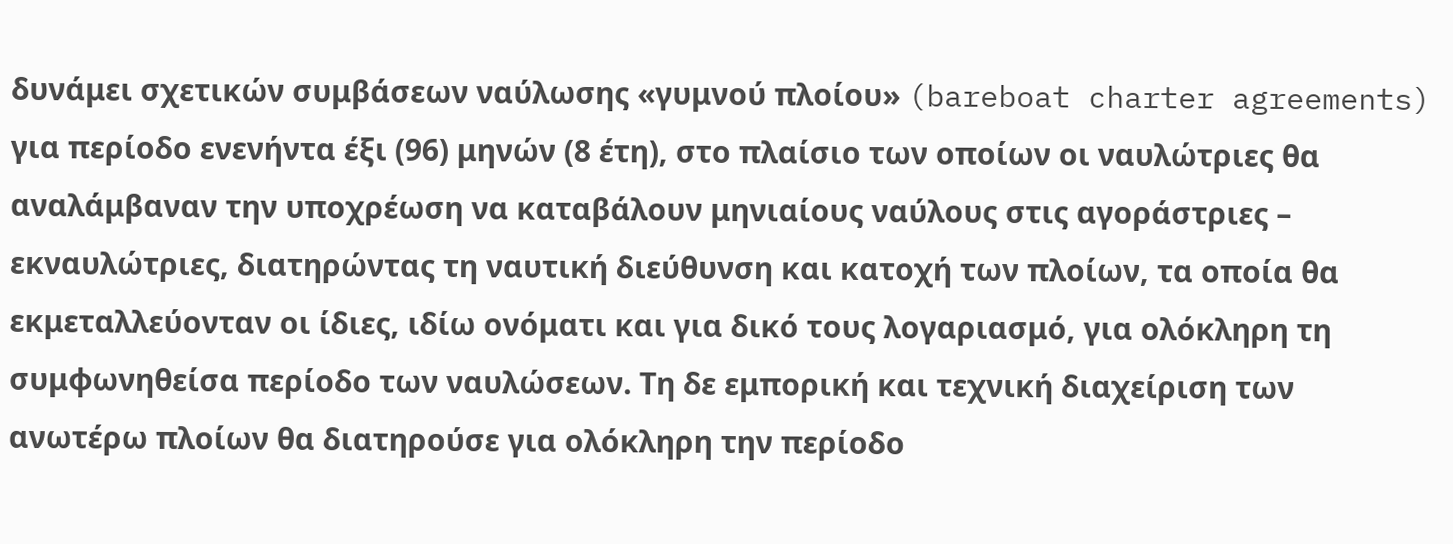δυνάμει σχετικών συμβάσεων ναύλωσης «γυμνού πλοίου» (bareboat charter agreements) για περίοδο ενενήντα έξι (96) μηνών (8 έτη), στο πλαίσιο των οποίων οι ναυλώτριες θα αναλάμβαναν την υποχρέωση να καταβάλουν μηνιαίους ναύλους στις αγοράστριες – εκναυλώτριες, διατηρώντας τη ναυτική διεύθυνση και κατοχή των πλοίων, τα οποία θα εκμεταλλεύονταν οι ίδιες, ιδίω ονόματι και για δικό τους λογαριασμό, για ολόκληρη τη συμφωνηθείσα περίοδο των ναυλώσεων. Τη δε εμπορική και τεχνική διαχείριση των ανωτέρω πλοίων θα διατηρούσε για ολόκληρη την περίοδο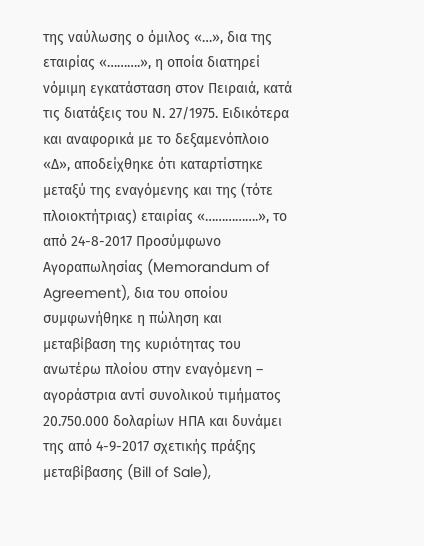της ναύλωσης ο όμιλος «…», δια της εταιρίας «……….», η οποία διατηρεί νόμιμη εγκατάσταση στον Πειραιά, κατά τις διατάξεις του Ν. 27/1975. Ειδικότερα και αναφορικά με το δεξαμενόπλοιο «Δ», αποδείχθηκε ότι καταρτίστηκε μεταξύ της εναγόμενης και της (τότε πλοιοκτήτριας) εταιρίας «…………….», το από 24-8-2017 Προσύμφωνο Αγοραπωλησίας (Memorandum of Agreement), δια του οποίου συμφωνήθηκε η πώληση και μεταβίβαση της κυριότητας του ανωτέρω πλοίου στην εναγόμενη – αγοράστρια αντί συνολικού τιμήματος 20.750.000 δολαρίων ΗΠΑ και δυνάμει της από 4-9-2017 σχετικής πράξης μεταβίβασης (Bill of Sale),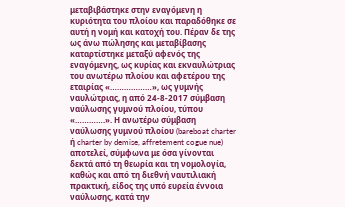μεταβιβάστηκε στην εναγόμενη η κυριότητα του πλοίου και παραδόθηκε σε αυτή η νομή και κατοχή του. Πέραν δε της ως άνω πώλησης και μεταβίβασης καταρτίστηκε μεταξύ αφενός της εναγόμενης, ως κυρίας και εκναυλώτριας του ανωτέρω πλοίου και αφετέρου της εταιρίας «………………», ως γυμνής ναυλώτριας, η από 24-8-2017 σύμβαση ναύλωσης γυμνού πλοίου, τύπου «………….». Η ανωτέρω σύμβαση ναύλωσης γυμνού πλοίου (bareboat charter ή charter by demise, affretement cogue nue) αποτελεί, σύμφωνα με όσα γίνονται δεκτά από τη θεωρία και τη νομολογία, καθώς και από τη διεθνή ναυτιλιακή πρακτική, είδος της υπό ευρεία έννοια ναύλωσης, κατά την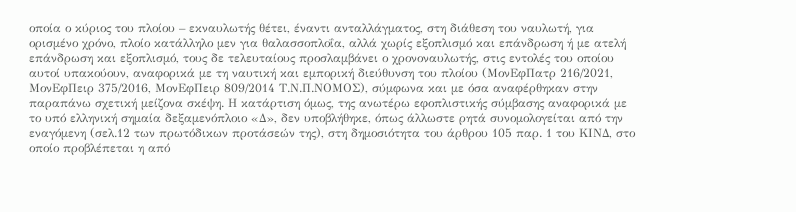οποία ο κύριος του πλοίου – εκναυλωτής θέτει, έναντι ανταλλάγματος, στη διάθεση του ναυλωτή, για ορισμένο χρόνο, πλοίο κατάλληλο μεν για θαλασσοπλοΐα, αλλά χωρίς εξοπλισμό και επάνδρωση ή με ατελή επάνδρωση και εξοπλισμό, τους δε τελευταίους προσλαμβάνει ο χρονοναυλωτής, στις εντολές του οποίου αυτοί υπακούουν, αναφορικά με τη ναυτική και εμπορική διεύθυνση του πλοίου (ΜονΕφΠατρ 216/2021, ΜονΕφΠειρ 375/2016, ΜονΕφΠειρ 809/2014 Τ.Ν.Π.ΝΟΜΟΣ), σύμφωνα και με όσα αναφέρθηκαν στην παραπάνω σχετική μείζονα σκέψη. Η κατάρτιση όμως, της ανωτέρω εφοπλιστικής σύμβασης αναφορικά με το υπό ελληνική σημαία δεξαμενόπλοιο «Δ», δεν υποβλήθηκε, όπως άλλωστε ρητά συνομολογείται από την εναγόμενη (σελ.12 των πρωτόδικων προτάσεών της), στη δημοσιότητα του άρθρου 105 παρ. 1 του ΚΙΝΔ, στο οποίο προβλέπεται η από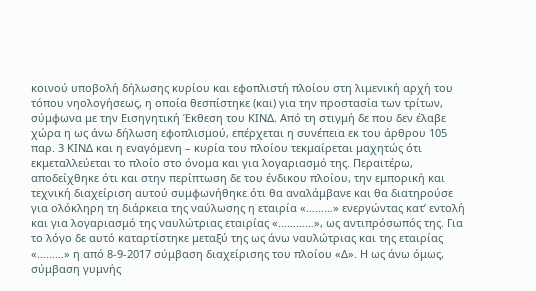κοινού υποβολή δήλωσης κυρίου και εφοπλιστή πλοίου στη λιμενική αρχή του τόπου νηολογήσεως, η οποία θεσπίστηκε (και) για την προστασία των τρίτων, σύμφωνα με την Εισηγητική Έκθεση του ΚΙΝΔ. Από τη στιγμή δε που δεν έλαβε χώρα η ως άνω δήλωση εφοπλισμού, επέρχεται η συνέπεια εκ του άρθρου 105 παρ. 3 ΚΙΝΔ και η εναγόμενη – κυρία του πλοίου τεκμαίρεται μαχητώς ότι εκμεταλλεύεται το πλοίο στο όνομα και για λογαριασμό της. Περαιτέρω, αποδείχθηκε ότι και στην περίπτωση δε του ένδικου πλοίου, την εμπορική και τεχνική διαχείριση αυτού συμφωνήθηκε ότι θα αναλάμβανε και θα διατηρούσε για ολόκληρη τη διάρκεια της ναύλωσης η εταιρία «………» ενεργώντας κατ’ εντολή και για λογαριασμό της ναυλώτριας εταιρίας «…………», ως αντιπρόσωπός της. Για το λόγο δε αυτό καταρτίστηκε μεταξύ της ως άνω ναυλώτριας και της εταιρίας «………» η από 8-9-2017 σύμβαση διαχείρισης του πλοίου «Δ». Η ως άνω όμως, σύμβαση γυμνής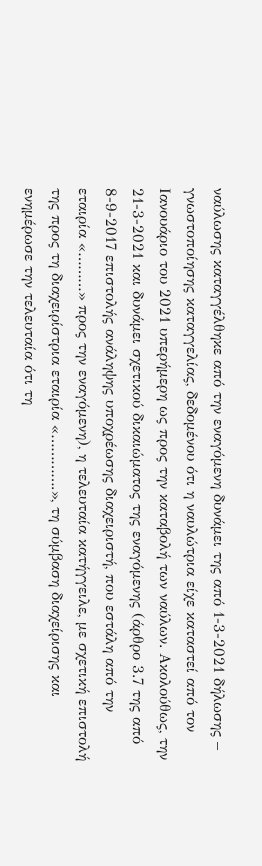ναύλωσης καταγγέλθηκε από την εναγόμενη δυνάμει της από 1-3-2021 δήλωσης – γνωστοποίησης καταγγελίας, δεδομένου ότι η ναυλώτρια είχε καταστεί από τον Ιανουάριο του 2021 υπερήμερη ως προς την καταβολή των ναύλων. Ακολούθως, την 21-3-2021 και δυνάμει σχετικού δικαιώματος της εναγόμενης (άρθρο 3.7 της από 8-9-2017 επιστολής ανάληψης υποχρέωσης διαχειριστή, που εστάλη από την εταιρία «………» προς την εναγόμενη), η τελευταία κατήγγειλε, με σχετική επιστολή της προς τη διαχειρίστρια εταιρία «………….», τη σύμβαση διαχείρισης και ενημέρωσε την τελευταία ότι τη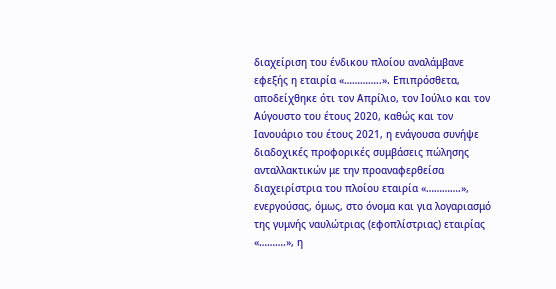διαχείριση του ένδικου πλοίου αναλάμβανε εφεξής η εταιρία «…………..». Επιπρόσθετα, αποδείχθηκε ότι τον Απρίλιο, τον Ιούλιο και τον Αύγουστο του έτους 2020, καθώς και τον Ιανουάριο του έτους 2021, η ενάγουσα συνήψε διαδοχικές προφορικές συμβάσεις πώλησης ανταλλακτικών με την προαναφερθείσα διαχειρίστρια του πλοίου εταιρία «………….», ενεργούσας, όμως, στο όνομα και για λογαριασμό της γυμνής ναυλώτριας (εφοπλίστριας) εταιρίας «……….», η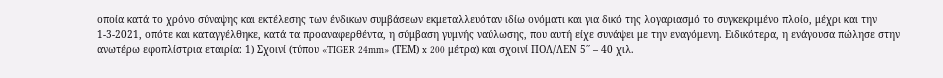οποία κατά το χρόνο σύναψης και εκτέλεσης των ένδικων συμβάσεων εκμεταλλευόταν ιδίω ονόματι και για δικό της λογαριασμό το συγκεκριμένο πλοίο, μέχρι και την 1-3-2021, οπότε και καταγγέλθηκε, κατά τα προαναφερθέντα, η σύμβαση γυμνής ναύλωσης, που αυτή είχε συνάψει με την εναγόμενη. Ειδικότερα, η ενάγουσα πώλησε στην ανωτέρω εφοπλίστρια εταιρία: 1) Σχοινί (τύπου «TIGER 24mm» (ΤΕΜ) x 200 μέτρα) και σχοινί ΠΟΛ/ΛΕΝ 5΄΄ – 40 χιλ.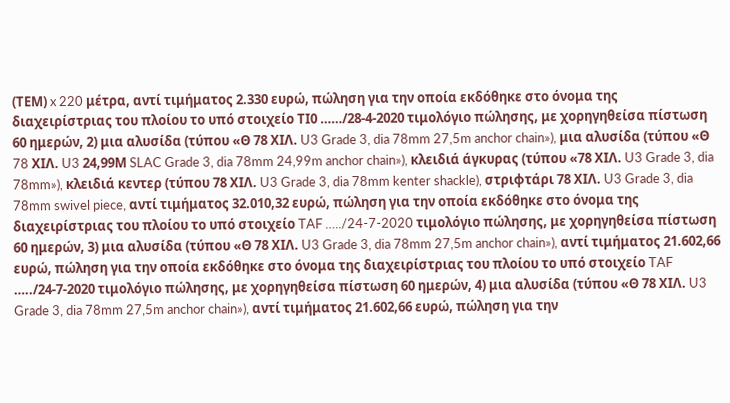(ΤΕΜ) x 220 μέτρα, αντί τιμήματος 2.330 ευρώ, πώληση για την οποία εκδόθηκε στο όνομα της διαχειρίστριας του πλοίου το υπό στοιχείο ΤΙ0 ……/28-4-2020 τιμολόγιο πώλησης, με χορηγηθείσα πίστωση 60 ημερών, 2) μια αλυσίδα (τύπου «Θ 78 XIΛ. U3 Grade 3, dia 78mm 27,5m anchor chain»), μια αλυσίδα (τύπου «Θ 78 XIΛ. U3 24,99Μ SLAC Grade 3, dia 78mm 24,99m anchor chain»), κλειδιά άγκυρας (τύπου «78 ΧΙΛ. U3 Grade 3, dia 78mm»), κλειδιά κεντερ (τύπου 78 ΧΙΛ. U3 Grade 3, dia 78mm kenter shackle), στριφτάρι 78 ΧΙΛ. U3 Grade 3, dia 78mm swivel piece, αντί τιμήματος 32.010,32 ευρώ, πώληση για την οποία εκδόθηκε στο όνομα της διαχειρίστριας του πλοίου το υπό στοιχείο TAF …../24-7-2020 τιμολόγιο πώλησης, με χορηγηθείσα πίστωση 60 ημερών, 3) μια αλυσίδα (τύπου «Θ 78 ΧΙΛ. U3 Grade 3, dia 78mm 27,5m anchor chain»), αντί τιμήματος 21.602,66 ευρώ, πώληση για την οποία εκδόθηκε στο όνομα της διαχειρίστριας του πλοίου το υπό στοιχείο TAF …../24-7-2020 τιμολόγιο πώλησης, με χορηγηθείσα πίστωση 60 ημερών, 4) μια αλυσίδα (τύπου «Θ 78 ΧΙΛ. U3 Grade 3, dia 78mm 27,5m anchor chain»), αντί τιμήματος 21.602,66 ευρώ, πώληση για την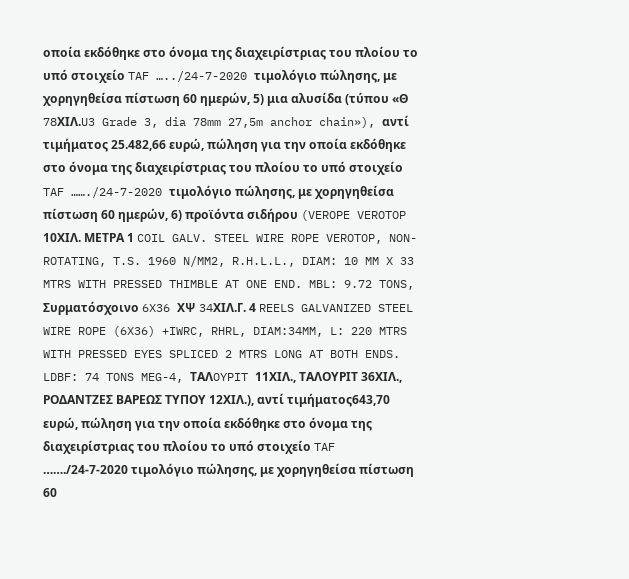οποία εκδόθηκε στο όνομα της διαχειρίστριας του πλοίου το υπό στοιχείο TAF …../24-7-2020 τιμολόγιο πώλησης, με χορηγηθείσα πίστωση 60 ημερών, 5) μια αλυσίδα (τύπου «Θ 78XIΛ.U3 Grade 3, dia 78mm 27,5m anchor chain»), αντί τιμήματος 25.482,66 ευρώ, πώληση για την οποία εκδόθηκε στο όνομα της διαχειρίστριας του πλοίου το υπό στοιχείο TAF ……./24-7-2020 τιμολόγιο πώλησης, με χορηγηθείσα πίστωση 60 ημερών, 6) προϊόντα σιδήρου (VEROPE VEROTOP 10ΧΙΛ. ΜΕΤΡΑ 1 COIL GALV. STEEL WIRE ROPE VEROTOP, NON-ROTATING, T.S. 1960 N/MM2, R.H.L.L., DIAM: 10 MM X 33 MTRS WITH PRESSED THIMBLE AT ONE END. MBL: 9.72 TONS, Συρματόσχοινο 6X36 XΨ 34XIΛ.Γ. 4 REELS GALVANIZED STEEL WIRE ROPE (6X36) +IWRC, RHRL, DIAM:34MM, L: 220 MTRS WITH PRESSED EYES SPLICED 2 MTRS LONG AT BOTH ENDS. LDBF: 74 TONS MEG-4, TAΛOYPIT 11ΧΙΛ., ΤΑΛΟΥΡΙΤ 36ΧΙΛ., ΡΟΔΑΝΤΖΕΣ ΒΑΡΕΩΣ ΤΥΠΟΥ 12ΧΙΛ.), αντί τιμήματος643,70 ευρώ, πώληση για την οποία εκδόθηκε στο όνομα της διαχειρίστριας του πλοίου το υπό στοιχείο TAF ……./24-7-2020 τιμολόγιο πώλησης, με χορηγηθείσα πίστωση 60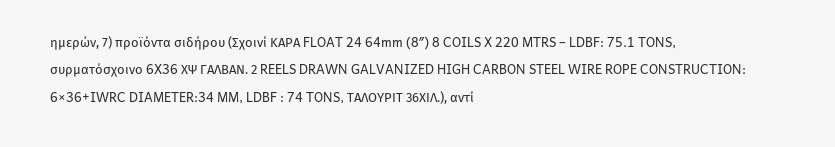ημερών, 7) προϊόντα σιδήρου (Σχοινί ΚΑΡΑ FLOAT 24 64mm (8″) 8 COILS X 220 MTRS – LDBF: 75.1 TONS, συρματόσχοινο 6X36 ΧΨ ΓΑΛΒΑΝ. 2 REELS DRAWN GALVANIZED HIGH CARBON STEEL WIRE ROPE CONSTRUCTION: 6×36+IWRC DIAMETER:34 MM, LDBF : 74 TONS, ΤΑΛΟΥΡΙΤ 36ΧΙΛ.), αντί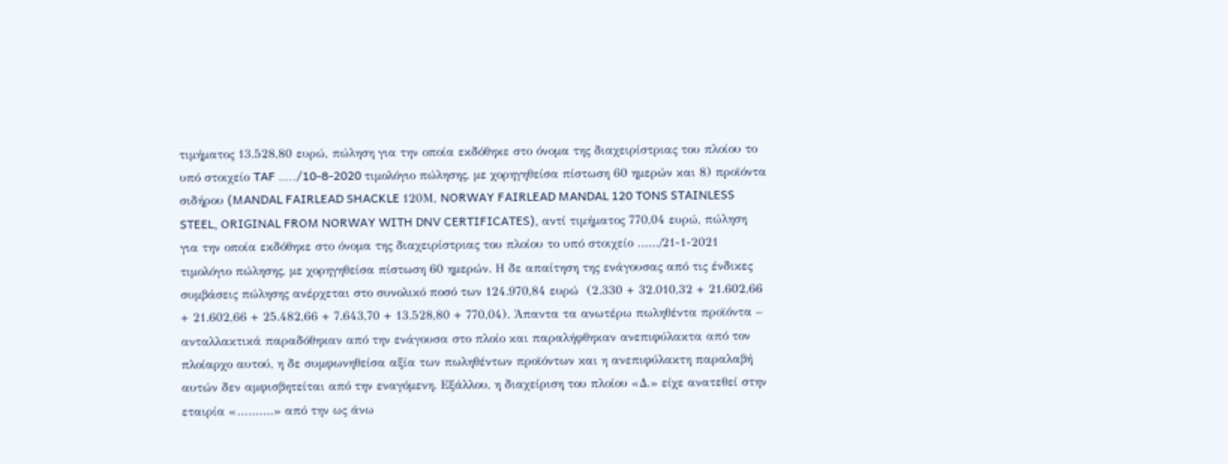τιμήματος 13.528,80 ευρώ, πώληση για την οποία εκδόθηκε στο όνομα της διαχειρίστριας του πλοίου το υπό στοιχείο TAF …../10-8-2020 τιμολόγιο πώλησης, με χορηγηθείσα πίστωση 60 ημερών και 8) προϊόντα σιδήρου (MANDAL FAIRLEAD SHACKLE 120Μ, NORWAY FAIRLEAD MANDAL 120 TONS STAINLESS STEEL, ORIGINAL FROM NORWAY WITH DNV CERTIFICATES), αντί τιμήματος 770,04 ευρώ, πώληση για την οποία εκδόθηκε στο όνομα της διαχειρίστριας του πλοίου το υπό στοιχείο ……/21-1-2021 τιμολόγιο πώλησης, με χορηγηθείσα πίστωση 60 ημερών. Η δε απαίτηση της ενάγουσας από τις ένδικες συμβάσεις πώλησης ανέρχεται στο συνολικό ποσό των 124.970,84 ευρώ  (2.330 + 32.010,32 + 21.602,66 + 21.602,66 + 25.482,66 + 7.643,70 + 13.528,80 + 770,04). Άπαντα τα ανωτέρω πωληθέντα προϊόντα – ανταλλακτικά παραδόθηκαν από την ενάγουσα στο πλοίο και παραλήφθηκαν ανεπιφύλακτα από τον πλοίαρχο αυτού, η δε συμφωνηθείσα αξία των πωληθέντων προϊόντων και η ανεπιφύλακτη παραλαβή αυτών δεν αμφισβητείται από την εναγόμενη. Εξάλλου, η διαχείριση του πλοίου «Δ.» είχε ανατεθεί στην εταιρία «……….» από την ως άνω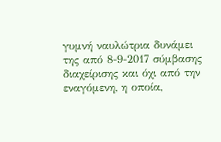γυμνή ναυλώτρια δυνάμει της από 8-9-2017 σύμβασης διαχείρισης και όχι από την εναγόμενη, η οποία,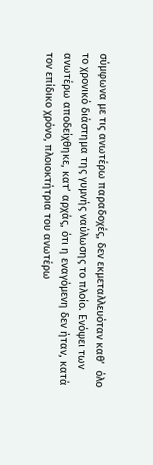σύμφωνα με τις ανωτέρω παραδοχές, δεν εκμεταλλευόταν καθ’  όλο το χρονικό διάστημα της γυμνής ναύλωσης το πλοίο. Ενόψει των ανωτέρω αποδείχθηκε, κατ’ αρχάς, ότι η εναγόμενη δεν ήταν, κατά τον επίδικο χρόνο, πλοιοκτήτρια του ανωτέρω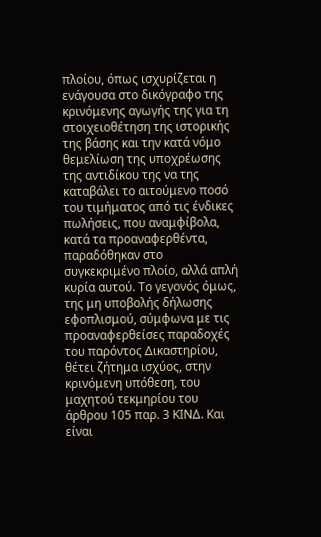πλοίου, όπως ισχυρίζεται η ενάγουσα στο δικόγραφο της κρινόμενης αγωγής της για τη στοιχειοθέτηση της ιστορικής της βάσης και την κατά νόμο θεμελίωση της υποχρέωσης της αντιδίκου της να της καταβάλει το αιτούμενο ποσό του τιμήματος από τις ένδικες πωλήσεις, που αναμφίβολα, κατά τα προαναφερθέντα, παραδόθηκαν στο συγκεκριμένο πλοίο, αλλά απλή κυρία αυτού. Το γεγονός όμως, της μη υποβολής δήλωσης εφοπλισμού, σύμφωνα με τις προαναφερθείσες παραδοχές του παρόντος Δικαστηρίου, θέτει ζήτημα ισχύος, στην κρινόμενη υπόθεση, του μαχητού τεκμηρίου του άρθρου 105 παρ. 3 ΚΙΝΔ. Και είναι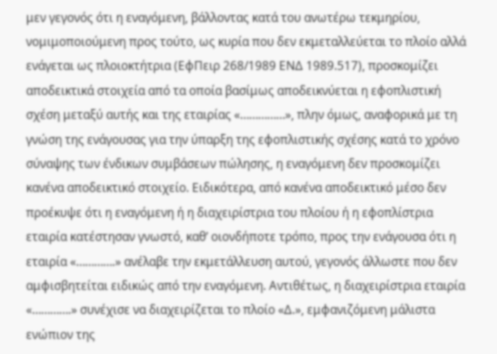μεν γεγονός ότι η εναγόμενη, βάλλοντας κατά του ανωτέρω τεκμηρίου, νομιμοποιούμενη προς τούτο, ως κυρία που δεν εκμεταλλεύεται το πλοίο αλλά ενάγεται ως πλοιοκτήτρια (ΕφΠειρ 268/1989 ΕΝΔ 1989.517), προσκομίζει αποδεικτικά στοιχεία από τα οποία βασίμως αποδεικνύεται η εφοπλιστική σχέση μεταξύ αυτής και της εταιρίας «……………», πλην όμως, αναφορικά με τη γνώση της ενάγουσας για την ύπαρξη της εφοπλιστικής σχέσης κατά το χρόνο σύναψης των ένδικων συμβάσεων πώλησης, η εναγόμενη δεν προσκομίζει κανένα αποδεικτικό στοιχείο. Ειδικότερα, από κανένα αποδεικτικό μέσο δεν προέκυψε ότι η εναγόμενη ή η διαχειρίστρια του πλοίου ή η εφοπλίστρια εταιρία κατέστησαν γνωστό, καθ’ οιονδήποτε τρόπο, προς την ενάγουσα ότι η εταιρία «………….» ανέλαβε την εκμετάλλευση αυτού, γεγονός άλλωστε που δεν αμφισβητείται ειδικώς από την εναγόμενη. Αντιθέτως, η διαχειρίστρια εταιρία «………….» συνέχισε να διαχειρίζεται το πλοίο «Δ.», εμφανιζόμενη μάλιστα ενώπιον της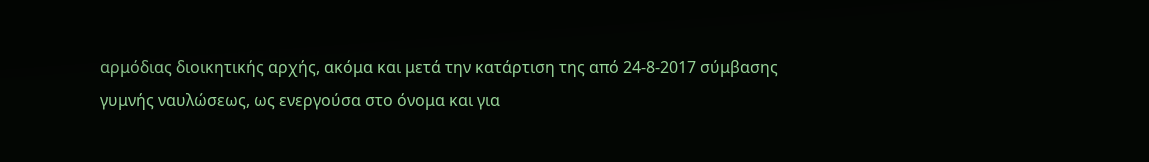αρμόδιας διοικητικής αρχής, ακόμα και μετά την κατάρτιση της από 24-8-2017 σύμβασης γυμνής ναυλώσεως, ως ενεργούσα στο όνομα και για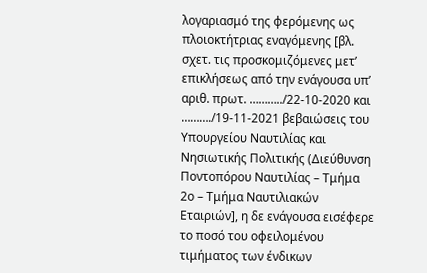λογαριασμό της φερόμενης ως πλοιοκτήτριας εναγόμενης [βλ. σχετ. τις προσκομιζόμενες μετ’ επικλήσεως από την ενάγουσα υπ’ αριθ. πρωτ. ………../22-10-2020 και ………./19-11-2021 βεβαιώσεις του Υπουργείου Ναυτιλίας και Νησιωτικής Πολιτικής (Διεύθυνση Ποντοπόρου Ναυτιλίας – Τμήμα 2ο – Τμήμα Ναυτιλιακών Εταιριών], η δε ενάγουσα εισέφερε το ποσό του οφειλομένου τιμήματος των ένδικων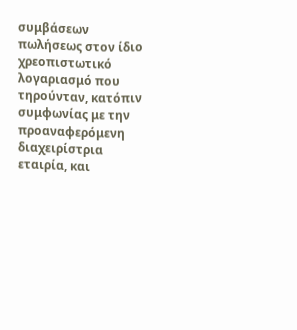συμβάσεων πωλήσεως στον ίδιο χρεοπιστωτικό λογαριασμό που τηρούνταν, κατόπιν συμφωνίας με την προαναφερόμενη διαχειρίστρια εταιρία, και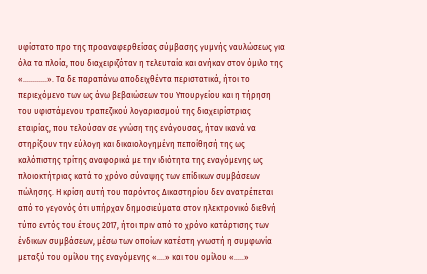υφίστατο προ της προαναφερθείσας σύμβασης γυμνής ναυλώσεως για όλα τα πλοία, που διαχειριζόταν η τελευταία και ανήκαν στον όμιλο της «…………». Τα δε παραπάνω αποδειχθέντα περιστατικά, ήτοι το περιεχόμενο των ως άνω βεβαιώσεων του Υπουργείου και η τήρηση του υφιστάμενου τραπεζικού λογαριασμού της διαχειρίστριας εταιρίας, που τελούσαν σε γνώση της ενάγουσας, ήταν ικανά να στηρίξουν την εύλογη και δικαιολογημένη πεποίθησή της ως καλόπιστης τρίτης αναφορικά με την ιδιότητα της εναγόμενης ως πλοιοκτήτριας κατά το χρόνο σύναψης των επίδικων συμβάσεων πώλησης. Η κρίση αυτή του παρόντος Δικαστηρίου δεν ανατρέπεται από το γεγονός ότι υπήρχαν δημοσιεύματα στον ηλεκτρονικό διεθνή τύπο εντός του έτους 2017, ήτοι πριν από το χρόνο κατάρτισης των ένδικων συμβάσεων, μέσω των οποίων κατέστη γνωστή η συμφωνία μεταξύ του ομίλου της εναγόμενης «….» και του ομίλου «…..»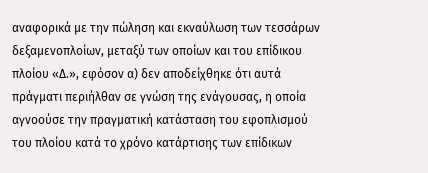αναφορικά με την πώληση και εκναύλωση των τεσσάρων δεξαμενοπλοίων, μεταξύ των οποίων και του επίδικου πλοίου «Δ.», εφόσον α) δεν αποδείχθηκε ότι αυτά πράγματι περιήλθαν σε γνώση της ενάγουσας, η οποία αγνοούσε την πραγματική κατάσταση του εφοπλισμού του πλοίου κατά το χρόνο κατάρτισης των επίδικων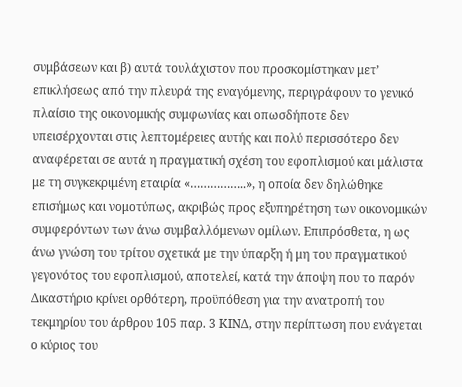συμβάσεων και β) αυτά τουλάχιστον που προσκομίστηκαν μετ’ επικλήσεως από την πλευρά της εναγόμενης, περιγράφουν το γενικό πλαίσιο της οικονομικής συμφωνίας και οπωσδήποτε δεν υπεισέρχονται στις λεπτομέρειες αυτής και πολύ περισσότερο δεν αναφέρεται σε αυτά η πραγματική σχέση του εφοπλισμού και μάλιστα με τη συγκεκριμένη εταιρία «……………..», η οποία δεν δηλώθηκε επισήμως και νομοτύπως, ακριβώς προς εξυπηρέτηση των οικονομικών συμφερόντων των άνω συμβαλλόμενων ομίλων. Επιπρόσθετα, η ως άνω γνώση του τρίτου σχετικά με την ύπαρξη ή μη του πραγματικού γεγονότος του εφοπλισμού, αποτελεί, κατά την άποψη που το παρόν Δικαστήριο κρίνει ορθότερη, προϋπόθεση για την ανατροπή του τεκμηρίου του άρθρου 105 παρ. 3 ΚΙΝΔ, στην περίπτωση που ενάγεται ο κύριος του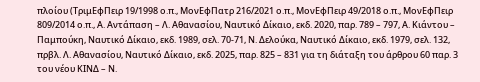πλοίου (ΤριμΕφΠειρ 19/1998 ο.π., ΜονΕφΠατρ 216/2021 ο.π., ΜονΕφΠειρ 49/2018 ο.π., ΜονΕφΠειρ 809/2014 ο.π., Α. Αντάπαση – Λ. Αθανασίου, Ναυτικό Δίκαιο, εκδ. 2020, παρ. 789 – 797, Α. Κιάντου – Παμπούκη, Ναυτικό Δίκαιο, εκδ. 1989, σελ. 70-71, Ν. Δελούκα, Ναυτικό Δίκαιο, εκδ. 1979, σελ. 132, πρβλ. Λ. Αθανασίου, Ναυτικό Δίκαιο, εκδ. 2025, παρ. 825 – 831 για τη διάταξη του άρθρου 60 παρ. 3 του νέου ΚΙΝΔ – Ν.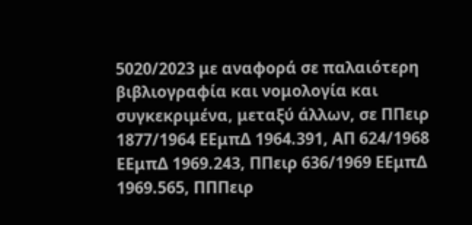5020/2023 με αναφορά σε παλαιότερη βιβλιογραφία και νομολογία και συγκεκριμένα, μεταξύ άλλων, σε ΠΠειρ 1877/1964 ΕΕμπΔ 1964.391, ΑΠ 624/1968 ΕΕμπΔ 1969.243, ΠΠειρ 636/1969 ΕΕμπΔ 1969.565, ΠΠΠειρ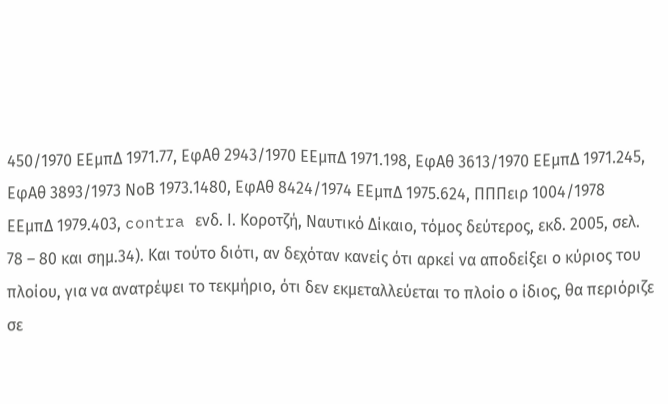450/1970 ΕΕμπΔ 1971.77, ΕφΑθ 2943/1970 ΕΕμπΔ 1971.198, ΕφΑθ 3613/1970 ΕΕμπΔ 1971.245, ΕφΑθ 3893/1973 ΝοΒ 1973.1480, ΕφΑθ 8424/1974 ΕΕμπΔ 1975.624, ΠΠΠειρ 1004/1978 ΕΕμπΔ 1979.403, contra ενδ. Ι. Κοροτζή, Ναυτικό Δίκαιο, τόμος δεύτερος, εκδ. 2005, σελ. 78 – 80 και σημ.34). Και τούτο διότι, αν δεχόταν κανείς ότι αρκεί να αποδείξει ο κύριος του πλοίου, για να ανατρέψει το τεκμήριο, ότι δεν εκμεταλλεύεται το πλοίο ο ίδιος, θα περιόριζε σε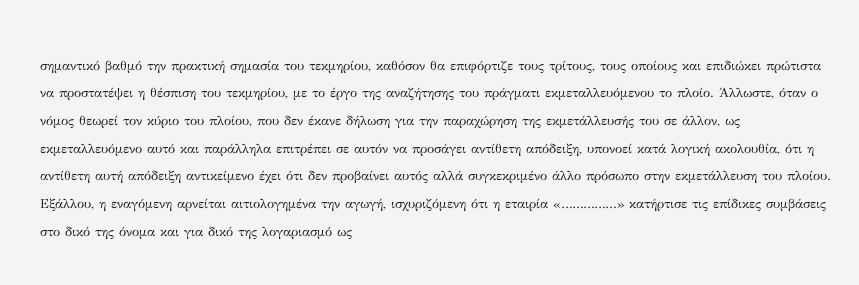σημαντικό βαθμό την πρακτική σημασία του τεκμηρίου, καθόσον θα επιφόρτιζε τους τρίτους, τους οποίους και επιδιώκει πρώτιστα να προστατέψει η θέσπιση του τεκμηρίου, με το έργο της αναζήτησης του πράγματι εκμεταλλευόμενου το πλοίο. Άλλωστε, όταν ο νόμος θεωρεί τον κύριο του πλοίου, που δεν έκανε δήλωση για την παραχώρηση της εκμετάλλευσής του σε άλλον, ως εκμεταλλευόμενο αυτό και παράλληλα επιτρέπει σε αυτόν να προσάγει αντίθετη απόδειξη, υπονοεί κατά λογική ακολουθία, ότι η αντίθετη αυτή απόδειξη αντικείμενο έχει ότι δεν προβαίνει αυτός αλλά συγκεκριμένο άλλο πρόσωπο στην εκμετάλλευση του πλοίου. Εξάλλου, η εναγόμενη αρνείται αιτιολογημένα την αγωγή, ισχυριζόμενη ότι η εταιρία «……………» κατήρτισε τις επίδικες συμβάσεις στο δικό της όνομα και για δικό της λογαριασμό ως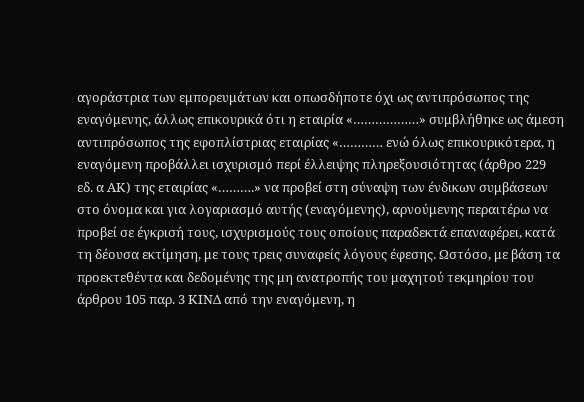αγοράστρια των εμπορευμάτων και οπωσδήποτε όχι ως αντιπρόσωπος της εναγόμενης, άλλως επικουρικά ότι η εταιρία «………………» συμβλήθηκε ως άμεση αντιπρόσωπος της εφοπλίστριας εταιρίας «………… ενώ όλως επικουρικότερα, η εναγόμενη προβάλλει ισχυρισμό περί έλλειψης πληρεξουσιότητας (άρθρο 229 εδ. α ΑΚ) της εταιρίας «……….» να προβεί στη σύναψη των ένδικων συμβάσεων στο όνομα και για λογαριασμό αυτής (εναγόμενης), αρνούμενης περαιτέρω να προβεί σε έγκρισή τους, ισχυρισμούς τους οποίους παραδεκτά επαναφέρει, κατά τη δέουσα εκτίμηση, με τους τρεις συναφείς λόγους έφεσης. Ωστόσο, με βάση τα προεκτεθέντα και δεδομένης της μη ανατροπής του μαχητού τεκμηρίου του άρθρου 105 παρ. 3 ΚΙΝΔ από την εναγόμενη, η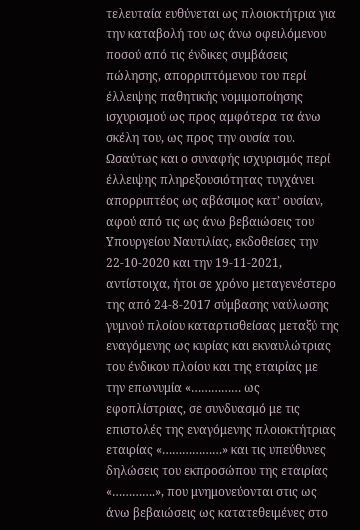τελευταία ευθύνεται ως πλοιοκτήτρια για την καταβολή του ως άνω οφειλόμενου ποσού από τις ένδικες συμβάσεις πώλησης, απορριπτόμενου του περί έλλειψης παθητικής νομιμοποίησης ισχυρισμού ως προς αμφότερα τα άνω σκέλη του, ως προς την ουσία του. Ωσαύτως και ο συναφής ισχυρισμός περί έλλειψης πληρεξουσιότητας τυγχάνει απορριπτέος ως αβάσιμος κατ’ ουσίαν, αφού από τις ως άνω βεβαιώσεις του Υπουργείου Ναυτιλίας, εκδοθείσες την 22-10-2020 και την 19-11-2021, αντίστοιχα, ήτοι σε χρόνο μεταγενέστερο της από 24-8-2017 σύμβασης ναύλωσης γυμνού πλοίου καταρτισθείσας μεταξύ της εναγόμενης ως κυρίας και εκναυλώτριας του ένδικου πλοίου και της εταιρίας με την επωνυμία «…………… ως εφοπλίστριας, σε συνδυασμό με τις επιστολές της εναγόμενης πλοιοκτήτριας εταιρίας «………………» και τις υπεύθυνες δηλώσεις του εκπροσώπου της εταιρίας «………….», που μνημονεύονται στις ως άνω βεβαιώσεις ως κατατεθειμένες στο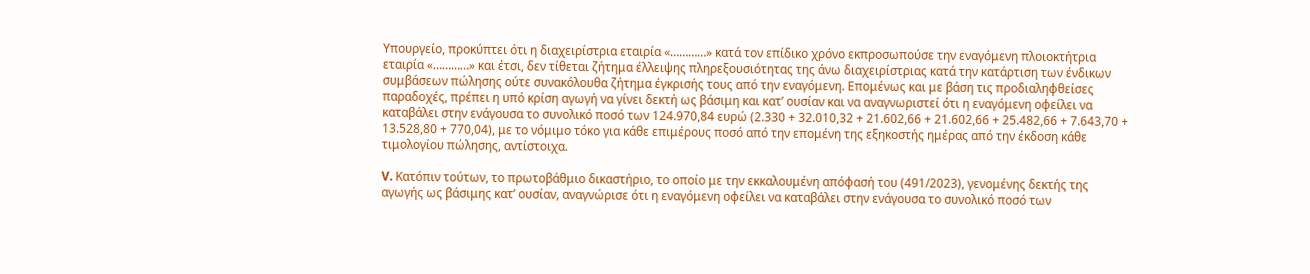Υπουργείο, προκύπτει ότι η διαχειρίστρια εταιρία «…………» κατά τον επίδικο χρόνο εκπροσωπούσε την εναγόμενη πλοιοκτήτρια εταιρία «…………» και έτσι, δεν τίθεται ζήτημα έλλειψης πληρεξουσιότητας της άνω διαχειρίστριας κατά την κατάρτιση των ένδικων συμβάσεων πώλησης ούτε συνακόλουθα ζήτημα έγκρισής τους από την εναγόμενη. Επομένως και με βάση τις προδιαληφθείσες παραδοχές, πρέπει η υπό κρίση αγωγή να γίνει δεκτή ως βάσιμη και κατ’ ουσίαν και να αναγνωριστεί ότι η εναγόμενη οφείλει να καταβάλει στην ενάγουσα το συνολικό ποσό των 124.970,84 ευρώ (2.330 + 32.010,32 + 21.602,66 + 21.602,66 + 25.482,66 + 7.643,70 + 13.528,80 + 770,04), με το νόμιμο τόκο για κάθε επιμέρους ποσό από την επομένη της εξηκοστής ημέρας από την έκδοση κάθε τιμολογίου πώλησης, αντίστοιχα.

V. Κατόπιν τούτων, το πρωτοβάθμιο δικαστήριο, το οποίο με την εκκαλουμένη απόφασή του (491/2023), γενομένης δεκτής της αγωγής ως βάσιμης κατ’ ουσίαν, αναγνώρισε ότι η εναγόμενη οφείλει να καταβάλει στην ενάγουσα το συνολικό ποσό των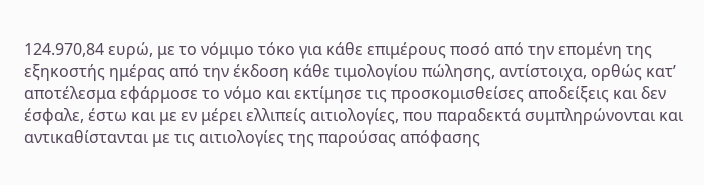124.970,84 ευρώ, με το νόμιμο τόκο για κάθε επιμέρους ποσό από την επομένη της εξηκοστής ημέρας από την έκδοση κάθε τιμολογίου πώλησης, αντίστοιχα, ορθώς κατ’ αποτέλεσμα εφάρμοσε το νόμο και εκτίμησε τις προσκομισθείσες αποδείξεις και δεν έσφαλε, έστω και με εν μέρει ελλιπείς αιτιολογίες, που παραδεκτά συμπληρώνονται και αντικαθίστανται με τις αιτιολογίες της παρούσας απόφασης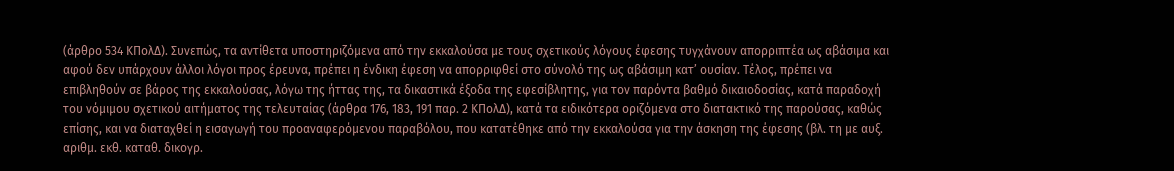(άρθρο 534 ΚΠολΔ). Συνεπώς, τα αντίθετα υποστηριζόμενα από την εκκαλούσα με τους σχετικούς λόγους έφεσης τυγχάνουν απορριπτέα ως αβάσιμα και αφού δεν υπάρχουν άλλοι λόγοι προς έρευνα, πρέπει η ένδικη έφεση να απορριφθεί στο σύνολό της ως αβάσιμη κατ’ ουσίαν. Τέλος, πρέπει να επιβληθούν σε βάρος της εκκαλούσας, λόγω της ήττας της, τα δικαστικά έξοδα της εφεσίβλητης, για τον παρόντα βαθμό δικαιοδοσίας, κατά παραδοχή του νόμιμου σχετικού αιτήματος της τελευταίας (άρθρα 176, 183, 191 παρ. 2 ΚΠολΔ), κατά τα ειδικότερα οριζόμενα στο διατακτικό της παρούσας, καθώς επίσης, και να διαταχθεί η εισαγωγή του προαναφερόμενου παραβόλου, που κατατέθηκε από την εκκαλούσα για την άσκηση της έφεσης (βλ. τη με αυξ. αριθμ. εκθ. καταθ. δικογρ.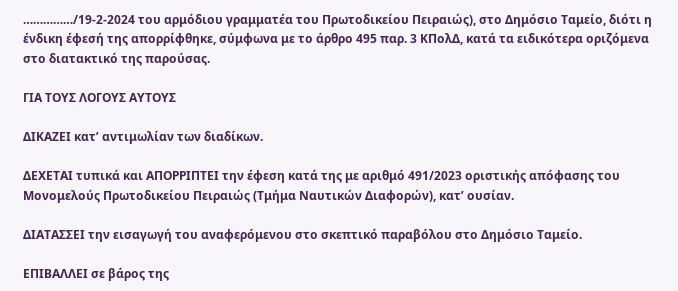……………/19-2-2024 του αρμόδιου γραμματέα του Πρωτοδικείου Πειραιώς), στο Δημόσιο Ταμείο, διότι η ένδικη έφεσή της απορρίφθηκε, σύμφωνα με το άρθρο 495 παρ. 3 ΚΠολΔ, κατά τα ειδικότερα οριζόμενα στο διατακτικό της παρούσας.

ΓΙΑ ΤΟΥΣ ΛΟΓΟΥΣ ΑΥΤΟΥΣ

ΔΙΚΑΖΕΙ κατ’ αντιμωλίαν των διαδίκων.

ΔΕΧΕΤΑΙ τυπικά και ΑΠΟΡΡΙΠΤΕΙ την έφεση κατά της με αριθμό 491/2023 οριστικής απόφασης του Μονομελούς Πρωτοδικείου Πειραιώς (Τμήμα Ναυτικών Διαφορών), κατ’ ουσίαν.

ΔΙΑΤΑΣΣΕΙ την εισαγωγή του αναφερόμενου στο σκεπτικό παραβόλου στο Δημόσιο Ταμείο.

ΕΠΙΒΑΛΛΕΙ σε βάρος της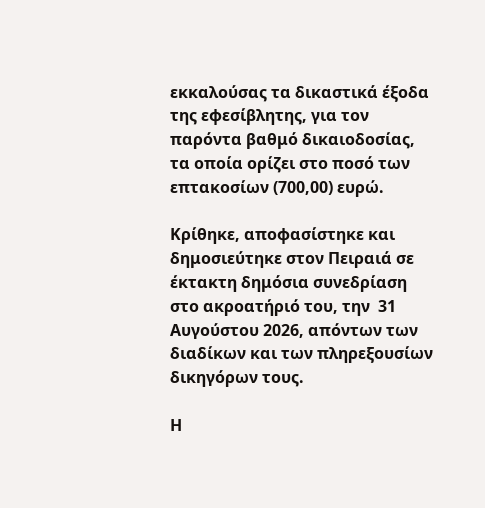εκκαλούσας τα δικαστικά έξοδα της εφεσίβλητης, για τον παρόντα βαθμό δικαιοδοσίας, τα οποία ορίζει στο ποσό των επτακοσίων (700,00) ευρώ.

Κρίθηκε, αποφασίστηκε και δημοσιεύτηκε στον Πειραιά σε έκτακτη δημόσια συνεδρίαση στο ακροατήριό του, την  31 Αυγούστου 2026, απόντων των διαδίκων και των πληρεξουσίων δικηγόρων τους.

Η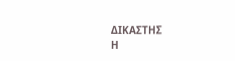ΔΙΚΑΣΤΗΣ                                                 Η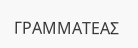ΓΡΑΜΜΑΤΕΑΣ